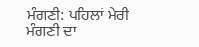ਮੰਗਣੀ: ਪਹਿਲਾਂ ਮੇਰੀ
ਮੰਗਣੀ ਦਾ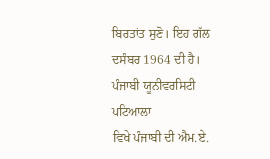ਬਿਰਤਾਂਤ ਸੁਣੋ। ਇਹ ਗੱਲ ਦਸੰਬਰ 1964 ਦੀ ਹੈ। ਪੰਜਾਬੀ ਯੂਨੀਵਰਸਿਟੀ ਪਟਿਆਲਾ
ਵਿਖੇ ਪੰਜਾਬੀ ਦੀ ਐਮ.ਏ.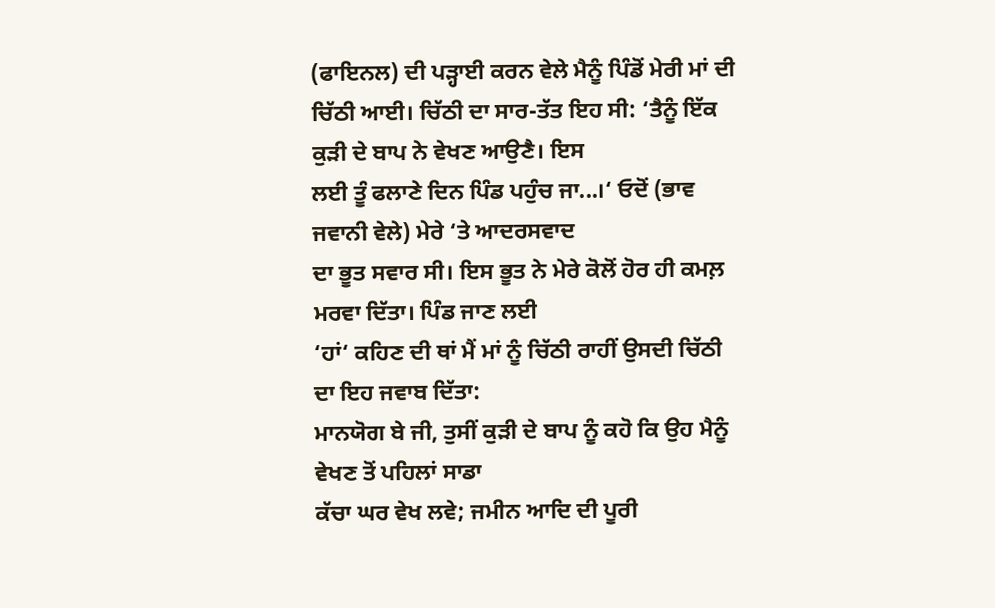(ਫਾਇਨਲ) ਦੀ ਪੜ੍ਹਾਈ ਕਰਨ ਵੇਲੇ ਮੈਨੂੰ ਪਿੰਡੋਂ ਮੇਰੀ ਮਾਂ ਦੀ
ਚਿੱਠੀ ਆਈ। ਚਿੱਠੀ ਦਾ ਸਾਰ-ਤੱਤ ਇਹ ਸੀ: ‘ਤੈਨੂੰ ਇੱਕ ਕੁੜੀ ਦੇ ਬਾਪ ਨੇ ਵੇਖਣ ਆਉਣੈ। ਇਸ
ਲਈ ਤੂੰ ਫਲਾਣੇ ਦਿਨ ਪਿੰਡ ਪਹੁੰਚ ਜਾ...।‘ ਓਦੋਂ (ਭਾਵ ਜਵਾਨੀ ਵੇਲੇ) ਮੇਰੇ ‘ਤੇ ਆਦਰਸਵਾਦ
ਦਾ ਭੂਤ ਸਵਾਰ ਸੀ। ਇਸ ਭੂਤ ਨੇ ਮੇਰੇ ਕੋਲੋਂ ਹੋਰ ਹੀ ਕਮਲ਼ ਮਰਵਾ ਦਿੱਤਾ। ਪਿੰਡ ਜਾਣ ਲਈ
‘ਹਾਂ‘ ਕਹਿਣ ਦੀ ਥਾਂ ਮੈਂ ਮਾਂ ਨੂੰ ਚਿੱਠੀ ਰਾਹੀਂ ਉਸਦੀ ਚਿੱਠੀ ਦਾ ਇਹ ਜਵਾਬ ਦਿੱਤਾ:
ਮਾਨਯੋਗ ਬੇ ਜੀ, ਤੁਸੀਂ ਕੁੜੀ ਦੇ ਬਾਪ ਨੂੰ ਕਹੋ ਕਿ ਉਹ ਮੈਨੂੰ ਵੇਖਣ ਤੋਂ ਪਹਿਲਾਂ ਸਾਡਾ
ਕੱਚਾ ਘਰ ਵੇਖ ਲਵੇ; ਜਮੀਨ ਆਦਿ ਦੀ ਪੂਰੀ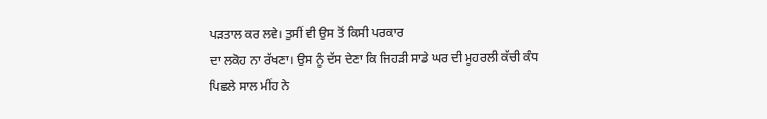ਪੜਤਾਲ ਕਰ ਲਵੇ। ਤੁਸੀਂ ਵੀ ਉਸ ਤੋਂ ਕਿਸੀ ਪਰਕਾਰ
ਦਾ ਲਕੋਹ ਨਾ ਰੱਖਣਾ। ਉਸ ਨੂੰ ਦੱਸ ਦੇਣਾ ਕਿ ਜਿਹੜੀ ਸਾਡੇ ਘਰ ਦੀ ਮੂਹਰਲੀ ਕੱਚੀ ਕੰਧ
ਪਿਛਲੇ ਸਾਲ ਮੀਂਹ ਨੇ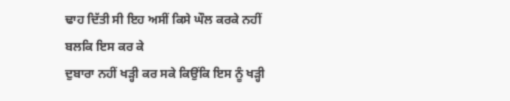ਢਾਹ ਦਿੱਤੀ ਸੀ ਇਹ ਅਸੀਂ ਕਿਸੇ ਘੌਲ ਕਰਕੇ ਨਹੀਂ ਬਲਕਿ ਇਸ ਕਰ ਕੇ
ਦੁਬਾਰਾ ਨਹੀਂ ਖੜ੍ਹੀ ਕਰ ਸਕੇ ਕਿਉਂਕਿ ਇਸ ਨੂੰ ਖੜ੍ਹੀ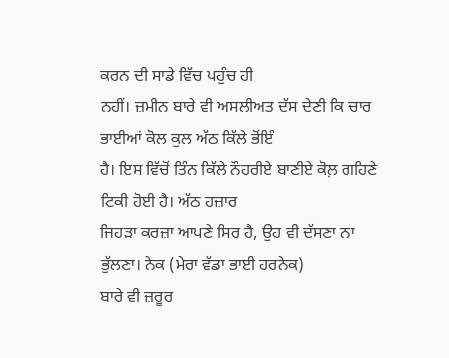ਕਰਨ ਦੀ ਸਾਡੇ ਵਿੱਚ ਪਹੁੰਚ ਹੀ
ਨਹੀਂ। ਜ਼ਮੀਨ ਬਾਰੇ ਵੀ ਅਸਲੀਅਤ ਦੱਸ ਦੇਣੀ ਕਿ ਚਾਰ ਭਾਈਆਂ ਕੋਲ ਕੁਲ ਅੱਠ ਕਿੱਲੇ ਭੋਂਇੰ
ਹੈ। ਇਸ ਵਿੱਚੋਂ ਤਿੰਨ ਕਿੱਲੇ ਨੌਹਰੀਏ ਬਾਣੀਏ ਕੋਲ਼ ਗਹਿਣੇ ਟਿਕੀ ਹੋਈ ਹੈ। ਅੱਠ ਹਜ਼ਾਰ
ਜਿਹੜਾ ਕਰਜ਼ਾ ਆਪਣੇ ਸਿਰ ਹੈ, ਉਹ ਵੀ ਦੱਸਣਾ ਨਾ ਭੁੱਲਣਾ। ਨੇਕ (ਮੇਰਾ ਵੱਡਾ ਭਾਈ ਹਰਨੇਕ)
ਬਾਰੇ ਵੀ ਜ਼ਰੂਰ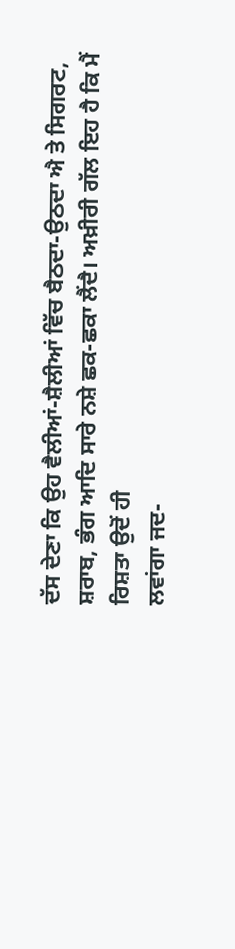ਦੱਸ ਦੇਣਾ ਕਿ ਉਹ ਵੈਲੀਆਂ-ਸ਼ੈਲੀਆਂ ਵਿੱਚ ਬੈਠਦਾ-ਉਠਦਾ ਐ ਤੇ ਸਿਗਰਟ,
ਸ਼ਰਾਬ, ਭੰਗ ਆਦਿ ਸਾਰੇ ਨਸ਼ੇ ਛਕ-ਛਕਾ ਲੈਂਦੈ। ਅਖ਼ੀਰੀ ਗੱਲ ਇਹ ਹੈ ਕਿ ਮੈਂ ਰਿਸ਼ਤਾ ਉਦੋਂ ਹੀ
ਲਵਾਂਗਾ ਜਦ-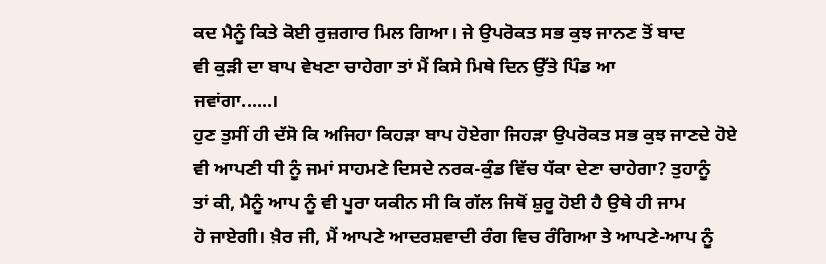ਕਦ ਮੈਨੂੰ ਕਿਤੇ ਕੋਈ ਰੁਜ਼ਗਾਰ ਮਿਲ ਗਿਆ। ਜੇ ਉਪਰੋਕਤ ਸਭ ਕੁਝ ਜਾਨਣ ਤੋਂ ਬਾਦ
ਵੀ ਕੁੜੀ ਦਾ ਬਾਪ ਵੇਖਣਾ ਚਾਹੇਗਾ ਤਾਂ ਮੈਂ ਕਿਸੇ ਮਿਥੇ ਦਿਨ ਉੱਤੇ ਪਿੰਡ ਆ
ਜਵਾਂਗਾ......।
ਹੁਣ ਤੁਸੀਂ ਹੀ ਦੱਸੋ ਕਿ ਅਜਿਹਾ ਕਿਹੜਾ ਬਾਪ ਹੋਏਗਾ ਜਿਹੜਾ ਉਪਰੋਕਤ ਸਭ ਕੁਝ ਜਾਣਦੇ ਹੋਏ
ਵੀ ਆਪਣੀ ਧੀ ਨੂੰ ਜਮਾਂ ਸਾਹਮਣੇ ਦਿਸਦੇ ਨਰਕ-ਕੁੰਡ ਵਿੱਚ ਧੱਕਾ ਦੇਣਾ ਚਾਹੇਗਾ? ਤੁਹਾਨੂੰ
ਤਾਂ ਕੀ, ਮੈਨੂੰ ਆਪ ਨੂੰ ਵੀ ਪੂਰਾ ਯਕੀਨ ਸੀ ਕਿ ਗੱਲ ਜਿਥੋਂ ਸ਼ੁਰੂ ਹੋਈ ਹੈ ਉਥੇ ਹੀ ਜਾਮ
ਹੋ ਜਾਏਗੀ। ਖ਼ੈਰ ਜੀ, ਮੈਂ ਆਪਣੇ ਆਦਰਸ਼ਵਾਦੀ ਰੰਗ ਵਿਚ ਰੰਗਿਆ ਤੇ ਆਪਣੇ-ਆਪ ਨੂੰ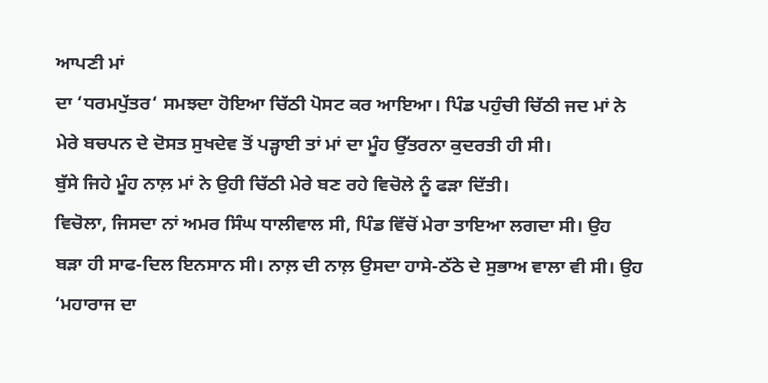ਆਪਣੀ ਮਾਂ
ਦਾ ‘ਧਰਮਪੁੱਤਰ‘ ਸਮਝਦਾ ਹੋਇਆ ਚਿੱਠੀ ਪੋਸਟ ਕਰ ਆਇਆ। ਪਿੰਡ ਪਹੁੰਚੀ ਚਿੱਠੀ ਜਦ ਮਾਂ ਨੇ
ਮੇਰੇ ਬਚਪਨ ਦੇ ਦੋਸਤ ਸੁਖਦੇਵ ਤੋਂ ਪੜ੍ਹਾਈ ਤਾਂ ਮਾਂ ਦਾ ਮੂੰਹ ਉੱਤਰਨਾ ਕੁਦਰਤੀ ਹੀ ਸੀ।
ਬੁੱਸੇ ਜਿਹੇ ਮੂੰਹ ਨਾਲ਼ ਮਾਂ ਨੇ ਉਹੀ ਚਿੱਠੀ ਮੇਰੇ ਬਣ ਰਹੇ ਵਿਚੋਲੇ ਨੂੰ ਫੜਾ ਦਿੱਤੀ।
ਵਿਚੋਲਾ, ਜਿਸਦਾ ਨਾਂ ਅਮਰ ਸਿੰਘ ਧਾਲੀਵਾਲ ਸੀ, ਪਿੰਡ ਵਿੱਚੋਂ ਮੇਰਾ ਤਾਇਆ ਲਗਦਾ ਸੀ। ਉਹ
ਬੜਾ ਹੀ ਸਾਫ-ਦਿਲ ਇਨਸਾਨ ਸੀ। ਨਾਲ਼ ਦੀ ਨਾਲ਼ ਉਸਦਾ ਹਾਸੇ-ਠੱਠੇ ਦੇ ਸੁਭਾਅ ਵਾਲਾ ਵੀ ਸੀ। ਉਹ
‘ਮਹਾਰਾਜ ਦਾ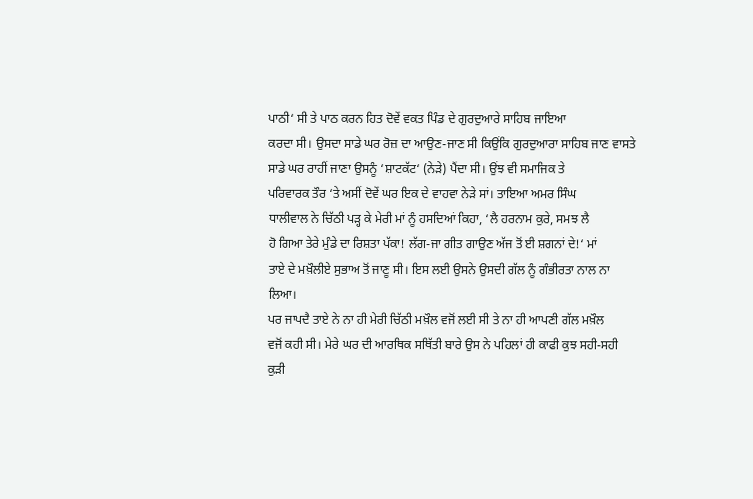ਪਾਠੀ‘ ਸੀ ਤੇ ਪਾਠ ਕਰਨ ਹਿਤ ਦੋਵੇਂ ਵਕਤ ਪਿੰਡ ਦੇ ਗੁਰਦੁਆਰੇ ਸਾਹਿਬ ਜਾਇਆ
ਕਰਦਾ ਸੀ। ਉਸਦਾ ਸਾਡੇ ਘਰ ਰੋਜ਼ ਦਾ ਆਉਣ-ਜਾਣ ਸੀ ਕਿਉਂਕਿ ਗੁਰਦੁਆਰਾ ਸਾਹਿਬ ਜਾਣ ਵਾਸਤੇ
ਸਾਡੇ ਘਰ ਰਾਹੀਂ ਜਾਣਾ ਉਸਨੂੰ ‘ਸ਼ਾਟਕੱਟ‘ (ਨੇੜੇ) ਪੈਂਦਾ ਸੀ। ਉਂਝ ਵੀ ਸਮਾਜਿਕ ਤੇ
ਪਰਿਵਾਰਕ ਤੌਰ ‘ਤੇ ਅਸੀਂ ਦੋਵੇਂ ਘਰ ਇਕ ਦੇ ਵਾਹਵਾ ਨੇੜੇ ਸਾਂ। ਤਾਇਆ ਅਮਰ ਸਿੰਘ
ਧਾਲੀਵਾਲ ਨੇ ਚਿੱਠੀ ਪੜ੍ਹ ਕੇ ਮੇਰੀ ਮਾਂ ਨੂੰ ਹਸਦਿਆਂ ਕਿਹਾ, ‘ਲੈ ਹਰਨਾਮ ਕੁਰੇ, ਸਮਝ ਲੈ
ਹੋ ਗਿਆ ਤੇਰੇ ਮੁੰਡੇ ਦਾ ਰਿਸ਼ਤਾ ਪੱਕਾ! ਲੱਗ-ਜਾ ਗੀਤ ਗਾਉਣ ਅੱਜ ਤੋਂ ਈ ਸ਼ਗਨਾਂ ਦੇ!‘ ਮਾਂ
ਤਾਏ ਦੇ ਮਖ਼ੌਲੀਏ ਸੁਭਾਅ ਤੋਂ ਜਾਣੂ ਸੀ। ਇਸ ਲਈ ਉਸਨੇ ਉਸਦੀ ਗੱਲ ਨੂੰ ਗੰਭੀਰਤਾ ਨਾਲ ਨਾ
ਲਿਆ।
ਪਰ ਜਾਪਦੈ ਤਾਏ ਨੇ ਨਾ ਹੀ ਮੇਰੀ ਚਿੱਠੀ ਮਖ਼ੌਲ ਵਜੋਂ ਲਈ ਸੀ ਤੇ ਨਾ ਹੀ ਆਪਣੀ ਗੱਲ ਮਖ਼ੌਲ
ਵਜੋਂ ਕਹੀ ਸੀ। ਮੇਰੇ ਘਰ ਦੀ ਆਰਥਿਕ ਸਥਿੱਤੀ ਬਾਰੇ ਉਸ ਨੇ ਪਹਿਲਾਂ ਹੀ ਕਾਫੀ ਕੁਝ ਸਹੀ-ਸਹੀ
ਕੁੜੀ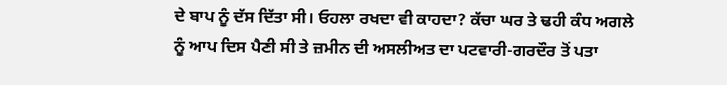ਦੇ ਬਾਪ ਨੂੰ ਦੱਸ ਦਿੱਤਾ ਸੀ। ਓਹਲਾ ਰਖਦਾ ਵੀ ਕਾਹਦਾ? ਕੱਚਾ ਘਰ ਤੇ ਢਹੀ ਕੰਧ ਅਗਲੇ
ਨੂੰ ਆਪ ਦਿਸ ਪੈਣੀ ਸੀ ਤੇ ਜ਼ਮੀਨ ਦੀ ਅਸਲੀਅਤ ਦਾ ਪਟਵਾਰੀ-ਗਰਦੌਰ ਤੋਂ ਪਤਾ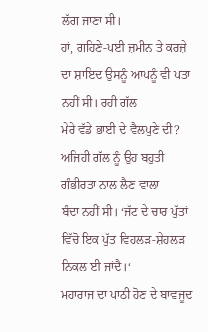ਲੱਗ ਜਾਣਾ ਸੀ।
ਹਾਂ, ਗਹਿਣੇ-ਪਈ ਜ਼ਮੀਨ ਤੇ ਕਰਜ਼ੇ ਦਾ ਸ਼ਾਇਦ ਉਸਨੂੰ ਆਪਨੂੰ ਵੀ ਪਤਾ ਨਹੀਂ ਸੀ। ਰਹੀ ਗੱਲ
ਮੇਰੇ ਵੱਡੇ ਭਾਈ ਦੇ ਵੈਲਪੁਣੇ ਦੀ? ਅਜਿਹੀ ਗੱਲ ਨੂੰ ਉਹ ਬਹੁਤੀ ਗੰਭੀਰਤਾ ਨਾਲ ਲੈਣ ਵਾਲਾ
ਬੰਦਾ ਨਹੀਂ ਸੀ। ‘ਜੱਟ ਦੇ ਚਾਰ ਪੁੱਤਾਂ ਵਿੱਚੋ ਇਕ ਪੁੱਤ ਵਿਹਲੜ-ਸ਼ੇਹਲੜ ਨਿਕਲ ਈ ਜਾਂਦੈ।‘
ਮਹਾਰਾਜ ਦਾ ਪਾਠੀ ਹੋਣ ਦੇ ਬਾਵਜੂਦ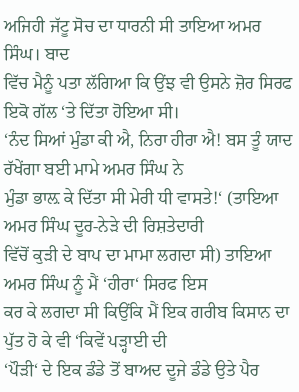ਅਜਿਹੀ ਜੱਟੂ ਸੋਚ ਦਾ ਧਾਰਨੀ ਸੀ ਤਾਇਆ ਅਮਰ ਸਿੰਘ। ਬਾਦ
ਵਿੱਚ ਮੈਨੂੰ ਪਤਾ ਲੱਗਿਆ ਕਿ ਉਂਝ ਵੀ ਉਸਨੇ ਜ਼ੋਰ ਸਿਰਫ ਇਕੋ ਗੱਲ ‘ਤੇ ਦਿੱਤਾ ਹੋਇਆ ਸੀ।
‘ਨੰਦ ਸਿਆਂ ਮੁੰਡਾ ਕੀ ਐ, ਨਿਰਾ ਹੀਰਾ ਐ! ਬਸ ਤੂੰ ਯਾਦ ਰੱਖੇਂਗਾ ਬਈ ਮਾਮੇ ਅਮਰ ਸਿੰਘ ਨੇ
ਮੁੰਡਾ ਭਾਲ਼ ਕੇ ਦਿੱਤਾ ਸੀ ਮੇਰੀ ਧੀ ਵਾਸਤੇ!‘ (ਤਾਇਆ ਅਮਰ ਸਿੰਘ ਦੂਰ-ਨੇੜੇ ਦੀ ਰਿਸ਼ਤੇਦਾਰੀ
ਵਿੱਚੋਂ ਕੁੜੀ ਦੇ ਬਾਪ ਦਾ ਮਾਮਾ ਲਗਦਾ ਸੀ) ਤਾਇਆ ਅਮਰ ਸਿੰਘ ਨੂੰ ਮੈਂ ‘ਹੀਰਾ‘ ਸਿਰਫ ਇਸ
ਕਰ ਕੇ ਲਗਦਾ ਸੀ ਕਿਉਂਕਿ ਮੈਂ ਇਕ ਗਰੀਬ ਕਿਸਾਨ ਦਾ ਪੁੱਤ ਹੋ ਕੇ ਵੀ ‘ਕਿਵੇਂ ਪੜ੍ਹਾਈ ਦੀ
‘ਪੌੜੀ‘ ਦੇ ਇਕ ਡੰਡੇ ਤੋਂ ਬਾਅਦ ਦੂਜੇ ਡੰਡੇ ਉਤੇ ਪੈਰ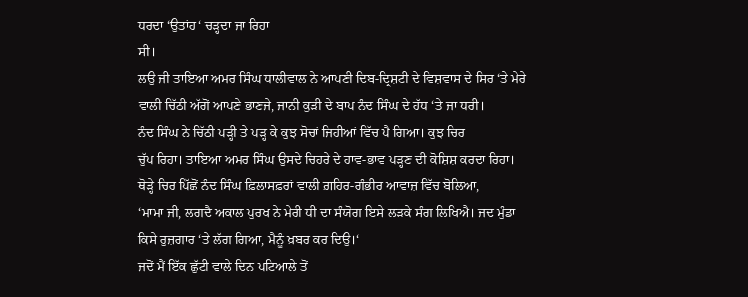ਧਰਦਾ ‘ਉਤਾਂਹ‘ ਚੜ੍ਹਦਾ ਜਾ ਰਿਹਾ
ਸੀ।
ਲਉ ਜੀ ਤਾਇਆ ਅਮਰ ਸਿੰਘ ਧਾਲੀਵਾਲ ਨੇ ਆਪਣੀ ਦਿਬ-ਦ੍ਰਿਸ਼ਟੀ ਦੇ ਵਿਸ਼ਵਾਸ ਦੇ ਸਿਰ ‘ਤੇ ਮੇਰੇ
ਵਾਲੀ ਚਿੱਠੀ ਅੱਗੋਂ ਆਪਣੇ ਭਾਣਜੇ, ਜਾਨੀ ਕੁੜੀ ਦੇ ਬਾਪ ਨੰਦ ਸਿੰਘ ਦੇ ਹੱਧ ‘ਤੇ ਜਾ ਧਰੀ।
ਨੰਦ ਸਿੰਘ ਨੇ ਚਿੱਠੀ ਪੜ੍ਹੀ ਤੇ ਪੜ੍ਹ ਕੇ ਕੁਝ ਸੋਚਾਂ ਜਿਹੀਆਂ ਵਿੱਚ ਪੈ ਗਿਆ। ਕੁਝ ਚਿਰ
ਚੁੱਪ ਰਿਹਾ। ਤਾਇਆ ਅਮਰ ਸਿੰਘ ਉਸਦੇ ਚਿਹਰੇ ਦੇ ਹਾਵ-ਭਾਵ ਪੜ੍ਹਣ ਦੀ ਕੋਸ਼ਿਸ਼ ਕਰਦਾ ਰਿਹਾ।
ਥੋੜ੍ਹੇ ਚਿਰ ਪਿੱਛੋਂ ਨੰਦ ਸਿੰਘ ਫ਼ਿਲਾਸਫ਼ਰਾਂ ਵਾਲੀ ਗ਼ਹਿਰ-ਗੰਭੀਰ ਆਵਾਜ਼ ਵਿੱਚ ਬੋਲਿਆ,
‘ਮਾਮਾ ਜੀ, ਲਗਦੈ ਅਕਾਲ ਪੁਰਖ ਨੇ ਮੇਰੀ ਧੀ ਦਾ ਸੰਯੋਗ ਇਸੇ ਲੜਕੇ ਸੰਗ ਲਿਖਿਐ। ਜਦ ਮੁੰਡਾ
ਕਿਸੇ ਰੁਜ਼ਗਾਰ ‘ਤੇ ਲੱਗ ਗਿਆ, ਮੈਨੂੰ ਖ਼ਬਰ ਕਰ ਦਿਉ।‘
ਜਦੋਂ ਮੈਂ ਇੱਕ ਛੁੱਟੀ ਵਾਲੇ ਦਿਨ ਪਟਿਆਲੇ ਤੋਂ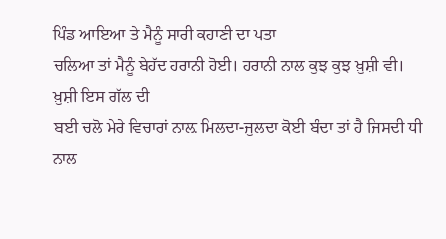ਪਿੰਡ ਆਇਆ ਤੇ ਮੈਨੂੰ ਸਾਰੀ ਕਹਾਣੀ ਦਾ ਪਤਾ
ਚਲਿਆ ਤਾਂ ਮੈਨੂੰ ਬੇਹੱਦ ਹਰਾਨੀ ਹੋਈ। ਹਰਾਨੀ ਨਾਲ ਕੁਝ ਕੁਝ ਖ਼ੁਸ਼ੀ ਵੀ। ਖ਼ੁਸ਼ੀ ਇਸ ਗੱਲ ਦੀ
ਬਈ ਚਲੋ ਮੇਰੇ ਵਿਚਾਰਾਂ ਨਾਲ਼ ਮਿਲਦਾ-ਜੁਲਦਾ ਕੋਈ ਬੰਦਾ ਤਾਂ ਹੈ ਜਿਸਦੀ ਧੀ ਨਾਲ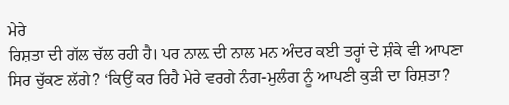ਮੇਰੇ
ਰਿਸ਼ਤਾ ਦੀ ਗੱਲ ਚੱਲ ਰਹੀ ਹੈ। ਪਰ ਨਾਲ਼ ਦੀ ਨਾਲ ਮਨ ਅੰਦਰ ਕਈ ਤਰ੍ਹਾਂ ਦੇ ਸ਼ੰਕੇ ਵੀ ਆਪਣਾ
ਸਿਰ ਚੁੱਕਣ ਲੱਗੇ? ‘ਕਿਉਂ ਕਰ ਰਿਹੈ ਮੇਰੇ ਵਰਗੇ ਨੰਗ-ਮੁਲੰਗ ਨੂੰ ਆਪਣੀ ਕੁੜੀ ਦਾ ਰਿਸ਼ਤਾ?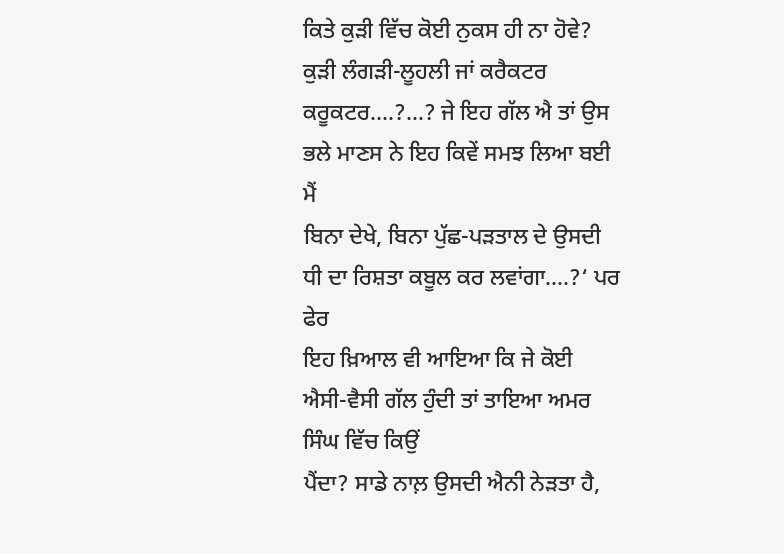ਕਿਤੇ ਕੁੜੀ ਵਿੱਚ ਕੋਈ ਨੁਕਸ ਹੀ ਨਾ ਹੋਵੇ? ਕੁੜੀ ਲੰਗੜੀ-ਲੂਹਲੀ ਜਾਂ ਕਰੈਕਟਰ
ਕਰੂਕਟਰ....?...? ਜੇ ਇਹ ਗੱਲ ਐ ਤਾਂ ਉਸ ਭਲੇ ਮਾਣਸ ਨੇ ਇਹ ਕਿਵੇਂ ਸਮਝ ਲਿਆ ਬਈ ਮੈਂ
ਬਿਨਾ ਦੇਖੇ, ਬਿਨਾ ਪੁੱਛ-ਪੜਤਾਲ ਦੇ ਉਸਦੀ ਧੀ ਦਾ ਰਿਸ਼ਤਾ ਕਬੂਲ ਕਰ ਲਵਾਂਗਾ....?‘ ਪਰ ਫੇਰ
ਇਹ ਖ਼ਿਆਲ ਵੀ ਆਇਆ ਕਿ ਜੇ ਕੋਈ ਐਸੀ-ਵੈਸੀ ਗੱਲ ਹੁੰਦੀ ਤਾਂ ਤਾਇਆ ਅਮਰ ਸਿੰਘ ਵਿੱਚ ਕਿਉਂ
ਪੈਂਦਾ? ਸਾਡੇ ਨਾਲ਼ ਉਸਦੀ ਐਨੀ ਨੇੜਤਾ ਹੈ,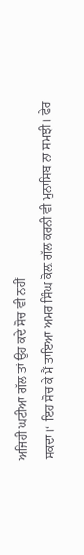ਅਜਿਹੀ ਘਟੀਆ ਗੱਲ ਤਾਂ ਉਹ ਕਦੇ ਸੋਚ ਵੀ ਨਹੀਂ
ਸਕਦਾ।‘ ਇਹ ਸੋਚ ਕੇ ਮੈਂ ਤਾਇਆ ਅਮਰ ਸਿੰਘ ਕੋਲ਼ ਗੱਲ ਕਰਨੀ ਵੀ ਮੁਨਾਸਿਬ ਨਾ ਸਮਝੀ। ਫੇਰ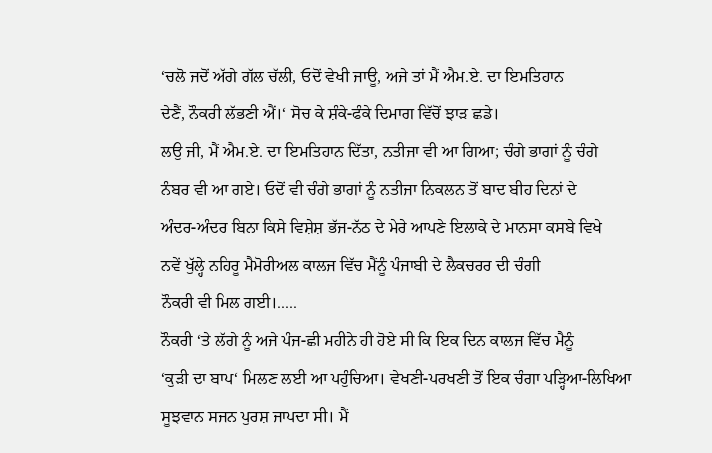‘ਚਲੋ ਜਦੋਂ ਅੱਗੇ ਗੱਲ ਚੱਲੀ, ਓਦੋਂ ਵੇਖੀ ਜਾਊ, ਅਜੇ ਤਾਂ ਮੈਂ ਐਮ.ਏ. ਦਾ ਇਮਤਿਹਾਨ
ਦੇਣੈਂ, ਨੌਕਰੀ ਲੱਭਣੀ ਐਂ।‘ ਸੋਚ ਕੇ ਸ਼ੰਕੇ-ਫੰਕੇ ਦਿਮਾਗ ਵਿੱਚੋਂ ਝਾੜ ਛਡੇ।
ਲਉ ਜੀ, ਮੈਂ ਐਮ.ਏ. ਦਾ ਇਮਤਿਹਾਨ ਦਿੱਤਾ, ਨਤੀਜਾ ਵੀ ਆ ਗਿਆ; ਚੰਗੇ ਭਾਗਾਂ ਨੂੰ ਚੰਗੇ
ਨੰਬਰ ਵੀ ਆ ਗਏ। ਓਦੋਂ ਵੀ ਚੰਗੇ ਭਾਗਾਂ ਨੂੰ ਨਤੀਜਾ ਨਿਕਲਨ ਤੋਂ ਬਾਦ ਬੀਹ ਦਿਨਾਂ ਦੇ
ਅੰਦਰ-ਅੰਦਰ ਬਿਨਾ ਕਿਸੇ ਵਿਸ਼ੇਸ਼ ਭੱਜ-ਨੱਠ ਦੇ ਮੇਰੇ ਆਪਣੇ ਇਲਾਕੇ ਦੇ ਮਾਨਸਾ ਕਸਬੇ ਵਿਖੇ
ਨਵੇਂ ਖੁੱਲ੍ਹੇ ਨਹਿਰੂ ਮੈਮੋਰੀਅਲ ਕਾਲਜ ਵਿੱਚ ਮੈਂਨੂੰ ਪੰਜਾਬੀ ਦੇ ਲੈਕਚਰਰ ਦੀ ਚੰਗੀ
ਨੌਕਰੀ ਵੀ ਮਿਲ ਗਈ।.....
ਨੌਕਰੀ ‘ਤੇ ਲੱਗੇ ਨੂੰ ਅਜੇ ਪੰਜ-ਛੀ ਮਹੀਨੇ ਹੀ ਹੋਏ ਸੀ ਕਿ ਇਕ ਦਿਨ ਕਾਲਜ ਵਿੱਚ ਮੈਨੂੰ
‘ਕੁੜੀ ਦਾ ਬਾਪ‘ ਮਿਲਣ ਲਈ ਆ ਪਹੁੰਚਿਆ। ਵੇਖਣੀ-ਪਰਖਣੀ ਤੋਂ ਇਕ ਚੰਗਾ ਪੜ੍ਹਿਆ-ਲਿਖਿਆ
ਸੂਝਵਾਨ ਸਜਨ ਪੁਰਸ਼ ਜਾਪਦਾ ਸੀ। ਮੈਂ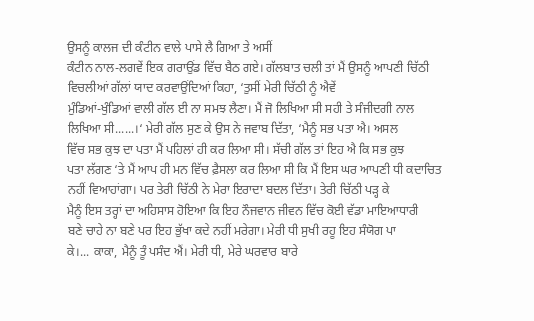ਉਸਨੂੰ ਕਾਲਜ ਦੀ ਕੰਟੀਨ ਵਾਲੇ ਪਾਸੇ ਲੈ ਗਿਆ ਤੇ ਅਸੀਂ
ਕੰਟੀਨ ਨਾਲ-ਲਗਵੇਂ ਇਕ ਗਰਾਉਂਡ ਵਿੱਚ ਬੈਠ ਗਏ। ਗੱਲਬਾਤ ਚਲੀ ਤਾਂ ਮੈਂ ਉਸਨੂੰ ਆਪਣੀ ਚਿੱਠੀ
ਵਿਚਲੀਆਂ ਗੱਲਾਂ ਯਾਦ ਕਰਵਾਉਂਦਿਆਂ ਕਿਹਾ, ‘ਤੁਸੀਂ ਮੇਰੀ ਚਿੱਠੀ ਨੂੰ ਐਵੇਂ
ਮੁੰਡਿਆਂ-ਖੁੰਡਿਆਂ ਵਾਲੀ ਗੱਲ ਈ ਨਾ ਸਮਝ ਲੈਣਾ। ਮੈਂ ਜੋ ਲਿਖਿਆ ਸੀ ਸਹੀ ਤੇ ਸੰਜੀਦਗੀ ਨਾਲ
ਲਿਖਿਆ ਸੀ......।‘ ਮੇਰੀ ਗੱਲ ਸੁਣ ਕੇ ਉਸ ਨੇ ਜਵਾਬ ਦਿੱਤਾ, ‘ਮੈਨੂੰ ਸਭ ਪਤਾ ਐ। ਅਸਲ
ਵਿੱਚ ਸਭ ਕੁਝ ਦਾ ਪਤਾ ਮੈਂ ਪਹਿਲਾਂ ਹੀ ਕਰ ਲਿਆ ਸੀ। ਸੱਚੀ ਗੱਲ ਤਾਂ ਇਹ ਐ ਕਿ ਸਭ ਕੁਝ
ਪਤਾ ਲੱਗਣ ‘ਤੇ ਮੈਂ ਆਪ ਹੀ ਮਨ ਵਿੱਚ ਫ਼ੈਸਲਾ ਕਰ ਲਿਆ ਸੀ ਕਿ ਮੈਂ ਇਸ ਘਰ ਆਪਣੀ ਧੀ ਕਦਾਚਿਤ
ਨਹੀਂ ਵਿਆਹਾਂਗਾ। ਪਰ ਤੇਰੀ ਚਿੱਠੀ ਨੇ ਮੇਰਾ ਇਰਾਦਾ ਬਦਲ ਦਿੱਤਾ। ਤੇਰੀ ਚਿੱਠੀ ਪੜ੍ਹ ਕੇ
ਮੈਨੂੰ ਇਸ ਤਰ੍ਹਾਂ ਦਾ ਅਹਿਸਾਸ ਹੋਇਆ ਕਿ ਇਹ ਨੌਜਵਾਨ ਜੀਵਨ ਵਿੱਚ ਕੋਈ ਵੱਡਾ ਮਾਇਆਧਾਰੀ
ਬਣੇ ਚਾਹੇ ਨਾ ਬਣੇ ਪਰ ਇਹ ਭੁੱਖਾ ਕਦੇ ਨਹੀਂ ਮਰੇਗਾ। ਮੇਰੀ ਧੀ ਸੁਖੀ ਰਹੂ ਇਹ ਸੰਯੋਗ ਪਾ
ਕੇ।... ਕਾਕਾ, ਮੈਨੂੰ ਤੂੰ ਪਸੰਦ ਐਂ। ਮੇਰੀ ਧੀ, ਮੇਰੇ ਘਰਵਾਰ ਬਾਰੇ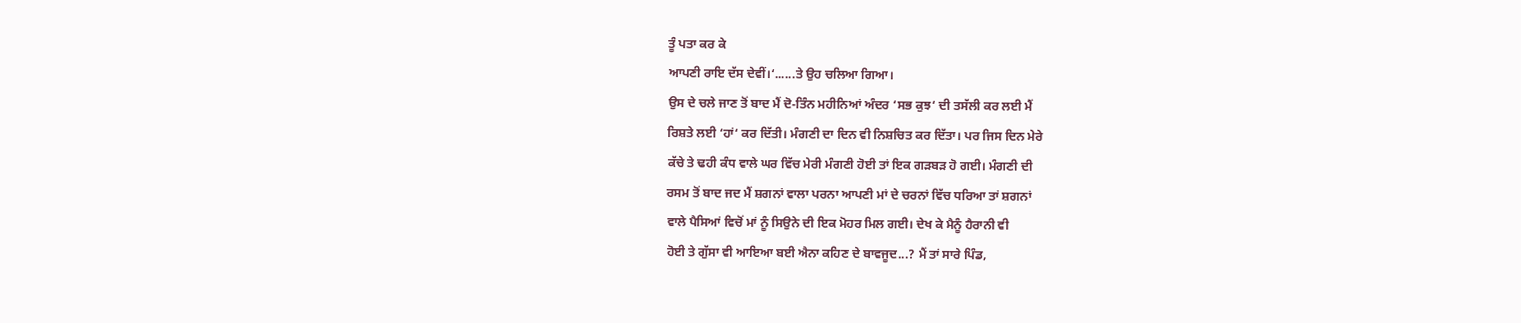ਤੂੰ ਪਤਾ ਕਰ ਕੇ
ਆਪਣੀ ਰਾਇ ਦੱਸ ਦੇਵੀਂ।‘......ਤੇ ਉਹ ਚਲਿਆ ਗਿਆ।
ਉਸ ਦੇ ਚਲੇ ਜਾਣ ਤੋਂ ਬਾਦ ਮੈਂ ਦੋ-ਤਿੰਨ ਮਹੀਨਿਆਂ ਅੰਦਰ ‘ਸਭ ਕੁਝ‘ ਦੀ ਤਸੱਲੀ ਕਰ ਲਈ ਮੈਂ
ਰਿਸ਼ਤੇ ਲਈ ‘ਹਾਂ‘ ਕਰ ਦਿੱਤੀ। ਮੰਗਣੀ ਦਾ ਦਿਨ ਵੀ ਨਿਸ਼ਚਿਤ ਕਰ ਦਿੱਤਾ। ਪਰ ਜਿਸ ਦਿਨ ਮੇਰੇ
ਕੱਚੇ ਤੇ ਢਹੀ ਕੰਧ ਵਾਲੇ ਘਰ ਵਿੱਚ ਮੇਰੀ ਮੰਗਣੀ ਹੋਈ ਤਾਂ ਇਕ ਗੜਬੜ ਹੋ ਗਈ। ਮੰਗਣੀ ਦੀ
ਰਸਮ ਤੋਂ ਬਾਦ ਜਦ ਮੈਂ ਸ਼ਗਨਾਂ ਵਾਲਾ ਪਰਨਾ ਆਪਣੀ ਮਾਂ ਦੇ ਚਰਨਾਂ ਵਿੱਚ ਧਰਿਆ ਤਾਂ ਸ਼ਗਨਾਂ
ਵਾਲੇ ਪੈਸਿਆਂ ਵਿਚੋਂ ਮਾਂ ਨੂੰ ਸਿਉਨੇ ਦੀ ਇਕ ਮੋਹਰ ਮਿਲ ਗਈ। ਦੇਖ ਕੇ ਮੈਨੂੰ ਹੈਰਾਨੀ ਵੀ
ਹੋਈ ਤੇ ਗੁੱਸਾ ਵੀ ਆਇਆ ਬਈ ਐਨਾ ਕਹਿਣ ਦੇ ਬਾਵਜੂਦ...? ਮੈਂ ਤਾਂ ਸਾਰੇ ਪਿੰਡ,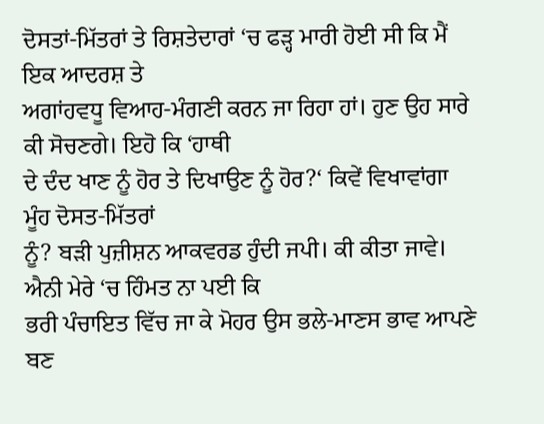ਦੋਸਤਾਂ-ਮਿੱਤਰਾਂ ਤੇ ਰਿਸ਼ਤੇਦਾਰਾਂ ‘ਚ ਫੜ੍ਹ ਮਾਰੀ ਹੋਈ ਸੀ ਕਿ ਮੈਂ ਇਕ ਆਦਰਸ਼ ਤੇ
ਅਗਾਂਹਵਧੂ ਵਿਆਹ-ਮੰਗਣੀ ਕਰਨ ਜਾ ਰਿਹਾ ਹਾਂ। ਹੁਣ ਉਹ ਸਾਰੇ ਕੀ ਸੋਚਣਗੇ। ਇਹੋ ਕਿ ‘ਹਾਥੀ
ਦੇ ਦੰਦ ਖਾਣ ਨੂੰ ਹੋਰ ਤੇ ਦਿਖਾਉਣ ਨੂੰ ਹੋਰ?‘ ਕਿਵੇਂ ਵਿਖਾਵਾਂਗਾ ਮੂੰਹ ਦੋਸਤ-ਮਿੱਤਰਾਂ
ਨੂੰ? ਬੜੀ ਪੁਜ਼ੀਸ਼ਨ ਆਕਵਰਡ ਹੁੰਦੀ ਜਪੀ। ਕੀ ਕੀਤਾ ਜਾਵੇ। ਐਨੀ ਮੇਰੇ ‘ਚ ਹਿੰਮਤ ਨਾ ਪਈ ਕਿ
ਭਰੀ ਪੰਚਾਇਤ ਵਿੱਚ ਜਾ ਕੇ ਮੋਹਰ ਉਸ ਭਲੇ-ਮਾਣਸ ਭਾਵ ਆਪਣੇ ਬਣ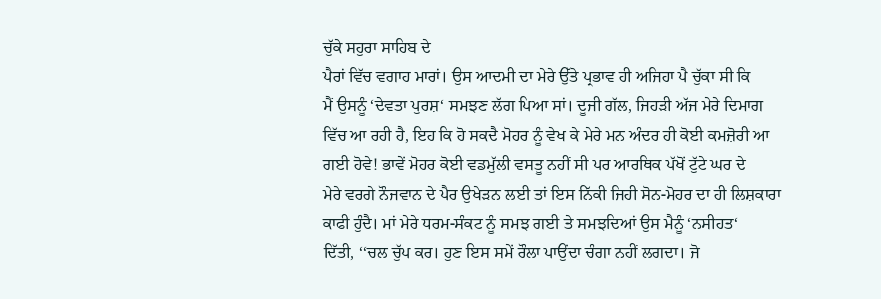ਚੁੱਕੇ ਸਹੁਰਾ ਸਾਹਿਬ ਦੇ
ਪੈਰਾਂ ਵਿੱਚ ਵਗਾਹ ਮਾਰਾਂ। ਉਸ ਆਦਮੀ ਦਾ ਮੇਰੇ ਉੱਤੇ ਪ੍ਰਭਾਵ ਹੀ ਅਜਿਹਾ ਪੈ ਚੁੱਕਾ ਸੀ ਕਿ
ਮੈਂ ਉਸਨੂੰ ‘ਦੇਵਤਾ ਪੁਰਸ਼‘ ਸਮਝਣ ਲੱਗ ਪਿਆ ਸਾਂ। ਦੂਜੀ ਗੱਲ, ਜਿਹੜੀ ਅੱਜ ਮੇਰੇ ਦਿਮਾਗ
ਵਿੱਚ ਆ ਰਹੀ ਹੈ, ਇਹ ਕਿ ਹੋ ਸਕਦੈ ਮੋਹਰ ਨੂੰ ਵੇਖ ਕੇ ਮੇਰੇ ਮਨ ਅੰਦਰ ਹੀ ਕੋਈ ਕਮਜ਼ੋਰੀ ਆ
ਗਈ ਹੋਵੇ! ਭਾਵੇਂ ਮੋਹਰ ਕੋਈ ਵਡਮੁੱਲੀ ਵਸਤੂ ਨਹੀਂ ਸੀ ਪਰ ਆਰਥਿਕ ਪੱਖੋਂ ਟੁੱਟੇ ਘਰ ਦੇ
ਮੇਰੇ ਵਰਗੇ ਨੌਜਵਾਨ ਦੇ ਪੈਰ ਉਖੇੜਨ ਲਈ ਤਾਂ ਇਸ ਨਿੱਕੀ ਜਿਹੀ ਸੋਨ-ਮੋਹਰ ਦਾ ਹੀ ਲਿਸ਼ਕਾਰਾ
ਕਾਫੀ ਹੁੰਦੈ। ਮਾਂ ਮੇਰੇ ਧਰਮ-ਸੰਕਟ ਨੂੰ ਸਮਝ ਗਈ ਤੇ ਸਮਝਦਿਆਂ ਉਸ ਮੈਨੂੰ ‘ਨਸੀਹਤ‘
ਦਿੱਤੀ, ‘‘ਚਲ ਚੁੱਪ ਕਰ। ਹੁਣ ਇਸ ਸਮੇਂ ਰੌਲਾ ਪਾਉਂਦਾ ਚੰਗਾ ਨਹੀਂ ਲਗਦਾ। ਜੋ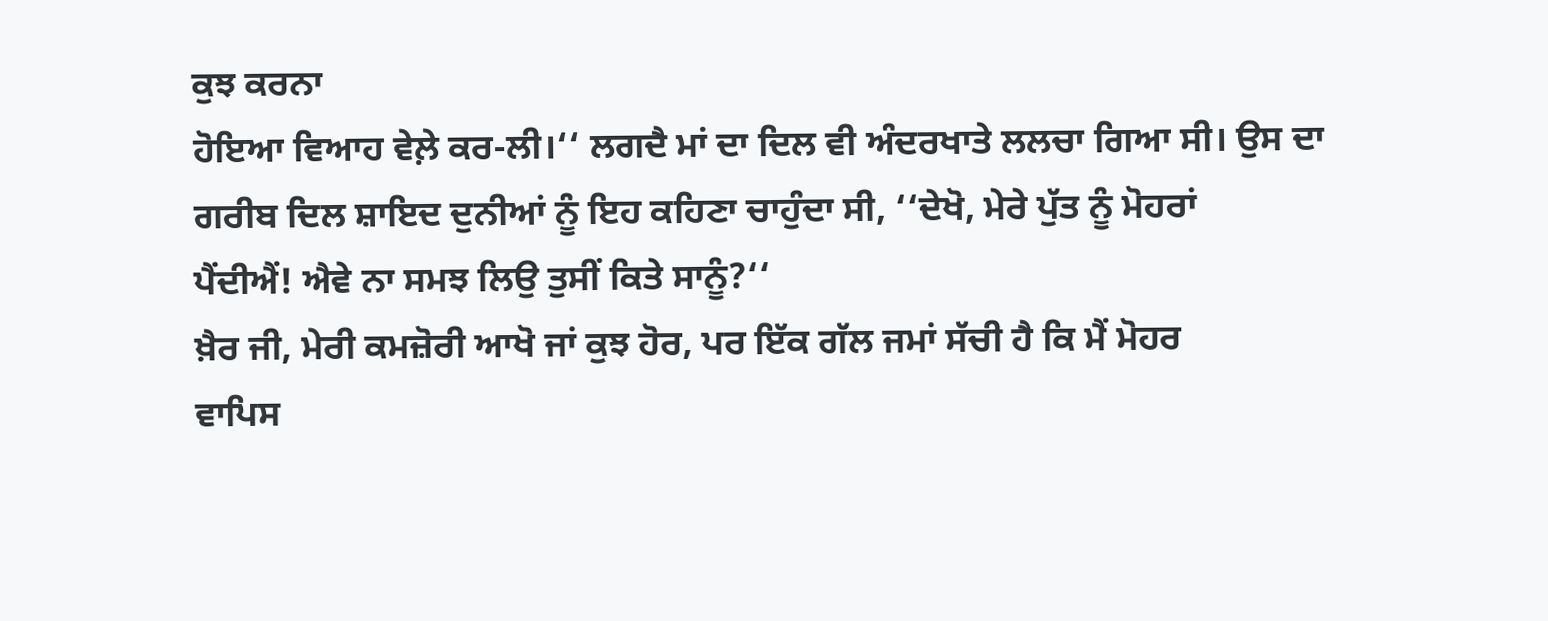ਕੁਝ ਕਰਨਾ
ਹੋਇਆ ਵਿਆਹ ਵੇਲ਼ੇ ਕਰ-ਲੀ।‘‘ ਲਗਦੈ ਮਾਂ ਦਾ ਦਿਲ ਵੀ ਅੰਦਰਖਾਤੇ ਲਲਚਾ ਗਿਆ ਸੀ। ਉਸ ਦਾ
ਗਰੀਬ ਦਿਲ ਸ਼ਾਇਦ ਦੁਨੀਆਂ ਨੂੰ ਇਹ ਕਹਿਣਾ ਚਾਹੁੰਦਾ ਸੀ, ‘‘ਦੇਖੋ, ਮੇਰੇ ਪੁੱਤ ਨੂੰ ਮੋਹਰਾਂ
ਪੈਂਦੀਐਂ! ਐਵੇ ਨਾ ਸਮਝ ਲਿਉ ਤੁਸੀਂ ਕਿਤੇ ਸਾਨੂੰ?‘‘
ਖ਼ੈਰ ਜੀ, ਮੇਰੀ ਕਮਜ਼ੋਰੀ ਆਖੋ ਜਾਂ ਕੁਝ ਹੋਰ, ਪਰ ਇੱਕ ਗੱਲ ਜਮਾਂ ਸੱਚੀ ਹੈ ਕਿ ਮੈਂ ਮੋਹਰ
ਵਾਪਿਸ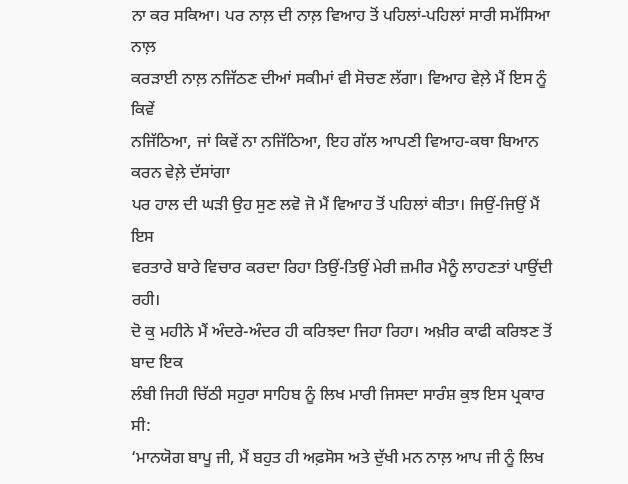ਨਾ ਕਰ ਸਕਿਆ। ਪਰ ਨਾਲ਼ ਦੀ ਨਾਲ਼ ਵਿਆਹ ਤੋਂ ਪਹਿਲਾਂ-ਪਹਿਲਾਂ ਸਾਰੀ ਸਮੱਸਿਆ ਨਾਲ਼
ਕਰੜਾਈ ਨਾਲ਼ ਨਜਿੱਠਣ ਦੀਆਂ ਸਕੀਮਾਂ ਵੀ ਸੋਚਣ ਲੱਗਾ। ਵਿਆਹ ਵੇਲ਼ੇ ਮੈਂ ਇਸ ਨੂੰ ਕਿਵੇਂ
ਨਜਿੱਠਿਆ, ਜਾਂ ਕਿਵੇਂ ਨਾ ਨਜਿੱਠਿਆ, ਇਹ ਗੱਲ ਆਪਣੀ ਵਿਆਹ-ਕਥਾ ਬਿਆਨ ਕਰਨ ਵੇਲ਼ੇ ਦੱਸਾਂਗਾ
ਪਰ ਹਾਲ ਦੀ ਘੜੀ ਉਹ ਸੁਣ ਲਵੋ ਜੋ ਮੈਂ ਵਿਆਹ ਤੋਂ ਪਹਿਲਾਂ ਕੀਤਾ। ਜਿਉਂ-ਜਿਉਂ ਮੈਂ ਇਸ
ਵਰਤਾਰੇ ਬਾਰੇ ਵਿਚਾਰ ਕਰਦਾ ਰਿਹਾ ਤਿਉਂ-ਤਿਉਂ ਮੇਰੀ ਜ਼ਮੀਰ ਮੈਨੂੰ ਲਾਹਣਤਾਂ ਪਾਉਂਦੀ ਰਹੀ।
ਦੋ ਕੁ ਮਹੀਨੇ ਮੈਂ ਅੰਦਰੇ-ਅੰਦਰ ਹੀ ਕਰਿਝਦਾ ਜਿਹਾ ਰਿਹਾ। ਅਖ਼ੀਰ ਕਾਫੀ ਕਰਿਝਣ ਤੋਂ ਬਾਦ ਇਕ
ਲੰਬੀ ਜਿਹੀ ਚਿੱਠੀ ਸਹੁਰਾ ਸਾਹਿਬ ਨੂੰ ਲਿਖ ਮਾਰੀ ਜਿਸਦਾ ਸਾਰੰਸ਼ ਕੁਝ ਇਸ ਪ੍ਰਕਾਰ ਸੀ:
‘ਮਾਨਯੋਗ ਬਾਪੂ ਜੀ, ਮੈਂ ਬਹੁਤ ਹੀ ਅਫ਼ਸੋਸ ਅਤੇ ਦੁੱਖੀ ਮਨ ਨਾਲ਼ ਆਪ ਜੀ ਨੂੰ ਲਿਖ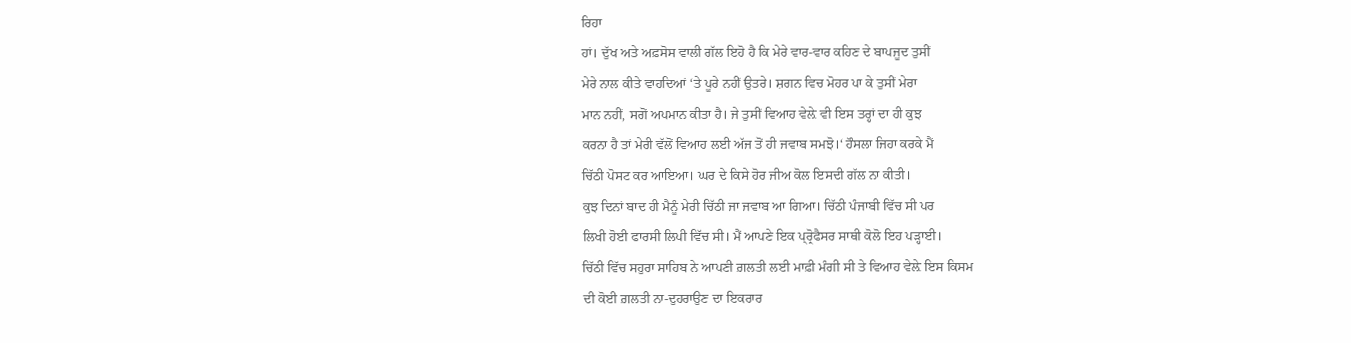ਰਿਹਾ
ਹਾਂ। ਦੁੱਖ ਅਤੇ ਅਫ਼ਸੋਸ ਵਾਲੀ ਗੱਲ ਇਹੋ ਹੈ ਕਿ ਮੇਰੇ ਵਾਰ-ਵਾਰ ਕਹਿਣ ਦੇ ਬਾਪਜੂਦ ਤੁਸੀਂ
ਮੇਰੇ ਨਾਲ ਕੀਤੇ ਵਾਹਦਿਆਂ ‘ਤੇ ਪੂਰੇ ਨਹੀਂ ਉਤਰੇ। ਸ਼ਗਨ ਵਿਚ ਮੋਹਰ ਪਾ ਕੇ ਤੁਸੀਂ ਮੇਰਾ
ਮਾਨ ਨਹੀਂ, ਸਗੋਂ ਅਪਮਾਨ ਕੀਤਾ ਹੈ। ਜੇ ਤੁਸੀਂ ਵਿਆਹ ਵੇਲ਼ੇ ਵੀ ਇਸ ਤਰ੍ਹਾਂ ਦਾ ਹੀ ਕੁਝ
ਕਰਨਾ ਹੈ ਤਾਂ ਮੇਰੀ ਵੱਲੋਂ ਵਿਆਹ ਲਈ ਅੱਜ ਤੋਂ ਹੀ ਜਵਾਬ ਸਮਝੋ।‘ ਹੌਸਲਾ ਜਿਹਾ ਕਰਕੇ ਮੈਂ
ਚਿੱਠੀ ਪੋਸਟ ਕਰ ਆਇਆ। ਘਰ ਦੇ ਕਿਸੇ ਹੋਰ ਜੀਅ ਕੋਲ ਇਸਦੀ ਗੱਲ ਨਾ ਕੀਤੀ।
ਕੁਝ ਦਿਨਾਂ ਬਾਦ ਹੀ ਮੈਨੂੰ ਮੇਰੀ ਚਿੱਠੀ ਜਾ ਜਵਾਬ ਆ ਗਿਆ। ਚਿੱਠੀ ਪੰਜਾਬੀ ਵਿੱਚ ਸੀ ਪਰ
ਲਿਖੀ ਹੋਈ ਫਾਰਸੀ ਲਿਪੀ ਵਿੱਚ ਸੀ। ਮੈਂ ਆਪਣੇ ਇਕ ਪ੍ਰ੍ਰੋਫੈਸਰ ਸਾਥੀ ਕੋਲੋ ਇਹ ਪੜ੍ਹਾਈ।
ਚਿੱਠੀ ਵਿੱਚ ਸਹੁਰਾ ਸਾਹਿਬ ਨੇ ਆਪਣੀ ਗ਼ਲਤੀ ਲਈ ਮਾਫ਼ੀ ਮੰਗੀ ਸੀ ਤੇ ਵਿਆਹ ਵੇਲ਼ੇ ਇਸ ਕਿਸਮ
ਦੀ ਕੋਈ ਗ਼ਲਤੀ ਨਾ-ਦੁਹਰਾਉਣ ਦਾ ਇਕਰਾਰ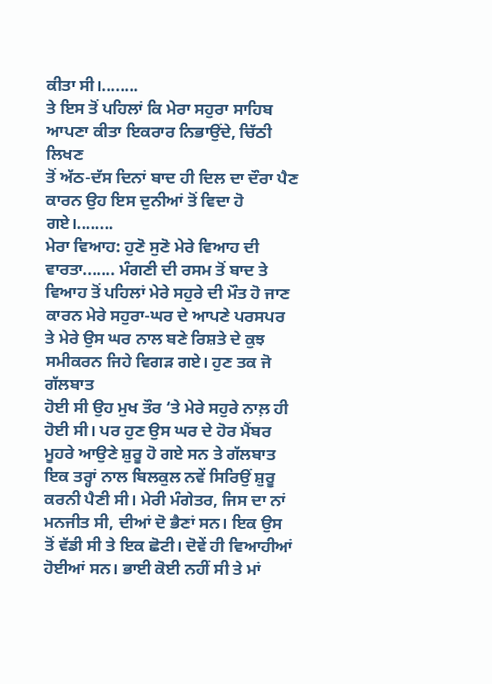ਕੀਤਾ ਸੀ।........
ਤੇ ਇਸ ਤੋਂ ਪਹਿਲਾਂ ਕਿ ਮੇਰਾ ਸਹੁਰਾ ਸਾਹਿਬ ਆਪਣਾ ਕੀਤਾ ਇਕਰਾਰ ਨਿਭਾਉਂਦੇ, ਚਿੱਠੀ ਲਿਖਣ
ਤੋਂ ਅੱਠ-ਦੱਸ ਦਿਨਾਂ ਬਾਦ ਹੀ ਦਿਲ ਦਾ ਦੌਰਾ ਪੈਣ ਕਾਰਨ ਉਹ ਇਸ ਦੁਨੀਆਂ ਤੋਂ ਵਿਦਾ ਹੋ
ਗਏ।........
ਮੇਰਾ ਵਿਆਹ: ਹੁਣੋ ਸੁਣੋ ਮੇਰੇ ਵਿਆਹ ਦੀ ਵਾਰਤਾ....... ਮੰਗਣੀ ਦੀ ਰਸਮ ਤੋਂ ਬਾਦ ਤੇ
ਵਿਆਹ ਤੋਂ ਪਹਿਲਾਂ ਮੇਰੇ ਸਹੁਰੇ ਦੀ ਮੌਤ ਹੋ ਜਾਣ ਕਾਰਨ ਮੇਰੇ ਸਹੁਰਾ-ਘਰ ਦੇ ਆਪਣੇ ਪਰਸਪਰ
ਤੇ ਮੇਰੇ ਉਸ ਘਰ ਨਾਲ ਬਣੇ ਰਿਸ਼ਤੇ ਦੇ ਕੁਝ ਸਮੀਕਰਨ ਜਿਹੇ ਵਿਗੜ ਗਏ। ਹੁਣ ਤਕ ਜੋ ਗੱਲਬਾਤ
ਹੋਈ ਸੀ ਉਹ ਮੁਖ ਤੌਰ ‘ਤੇ ਮੇਰੇ ਸਹੁਰੇ ਨਾਲ਼ ਹੀ ਹੋਈ ਸੀ। ਪਰ ਹੁਣ ਉਸ ਘਰ ਦੇ ਹੋਰ ਮੈਂਬਰ
ਮੂਹਰੇ ਆਉਣੇ ਸ਼ੁਰੂ ਹੋ ਗਏ ਸਨ ਤੇ ਗੱਲਬਾਤ ਇਕ ਤਰ੍ਹਾਂ ਨਾਲ ਬਿਲਕੁਲ ਨਵੇਂ ਸਿਰਿਉਂ ਸ਼ੁਰੂ
ਕਰਨੀ ਪੈਣੀ ਸੀ। ਮੇਰੀ ਮੰਗੇਤਰ, ਜਿਸ ਦਾ ਨਾਂ ਮਨਜੀਤ ਸੀ, ਦੀਆਂ ਦੋ ਭੈਣਾਂ ਸਨ। ਇਕ ਉਸ
ਤੋਂ ਵੱਡੀ ਸੀ ਤੇ ਇਕ ਛੋਟੀ। ਦੋਵੇਂ ਹੀ ਵਿਆਹੀਆਂ ਹੋਈਆਂ ਸਨ। ਭਾਈ ਕੋਈ ਨਹੀਂ ਸੀ ਤੇ ਮਾਂ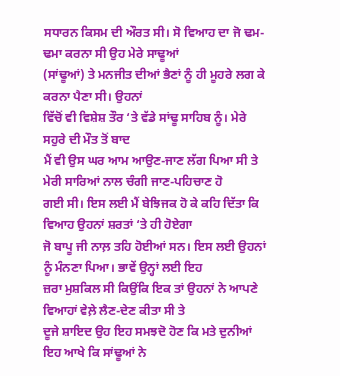ਸਧਾਰਨ ਕਿਸਮ ਦੀ ਔਰਤ ਸੀ। ਸੋ ਵਿਆਹ ਦਾ ਜੋ ਢਮ-ਢਮਾ ਕਰਨਾ ਸੀ ਉਹ ਮੇਰੇ ਸਾਢੂਆਂ
(ਸਾਂਢੂਆਂ) ਤੇ ਮਨਜੀਤ ਦੀਆਂ ਭੈਣਾਂ ਨੂੰ ਹੀ ਮੂਹਰੇ ਲਗ ਕੇ ਕਰਨਾ ਪੈਣਾ ਸੀ। ਉਹਨਾਂ
ਵਿੱਚੋਂ ਵੀ ਵਿਸ਼ੇਸ਼ ਤੌਰ ‘ਤੇ ਵੱਡੇ ਸਾਂਢੂ ਸਾਹਿਬ ਨੂੰ। ਮੇਰੇ ਸਹੁਰੇ ਦੀ ਮੌਤ ਤੋਂ ਬਾਦ
ਮੈਂ ਵੀ ਉਸ ਘਰ ਆਮ ਆਉਣ-ਜਾਣ ਲੱਗ ਪਿਆ ਸੀ ਤੇ ਮੇਰੀ ਸਾਰਿਆਂ ਨਾਲ ਚੰਗੀ ਜਾਣ-ਪਹਿਚਾਣ ਹੋ
ਗਈ ਸੀ। ਇਸ ਲਈ ਮੈਂ ਬੇਝਿਜਕ ਹੋ ਕੇ ਕਹਿ ਦਿੱਤਾ ਕਿ ਵਿਆਹ ਉਹਨਾਂ ਸ਼ਰਤਾਂ ‘ਤੇ ਹੀ ਹੋਏਗਾ
ਜੋ ਬਾਪੂ ਜੀ ਨਾਲ਼ ਤਹਿ ਹੋਈਆਂ ਸਨ। ਇਸ ਲਈ ਉਹਨਾਂ ਨੂੰ ਮੰਨਣਾ ਪਿਆ। ਭਾਵੇਂ ਉਨ੍ਹਾਂ ਲਈ ਇਹ
ਜ਼ਰਾ ਮੁਸ਼ਕਿਲ ਸੀ ਕਿਉਂਕਿ ਇਕ ਤਾਂ ਉਹਨਾਂ ਨੇ ਆਪਣੇ ਵਿਆਹਾਂ ਵੇਲ਼ੇ ਲੈਣ-ਦੇਣ ਕੀਤਾ ਸੀ ਤੇ
ਦੂਜੇ ਸ਼ਾਇਦ ਉਹ ਇਹ ਸਮਝਦੋ ਹੋਣ ਕਿ ਮਤੇ ਦੁਨੀਆਂ ਇਹ ਆਖੇ ਕਿ ਸਾਂਢੂਆਂ ਨੇ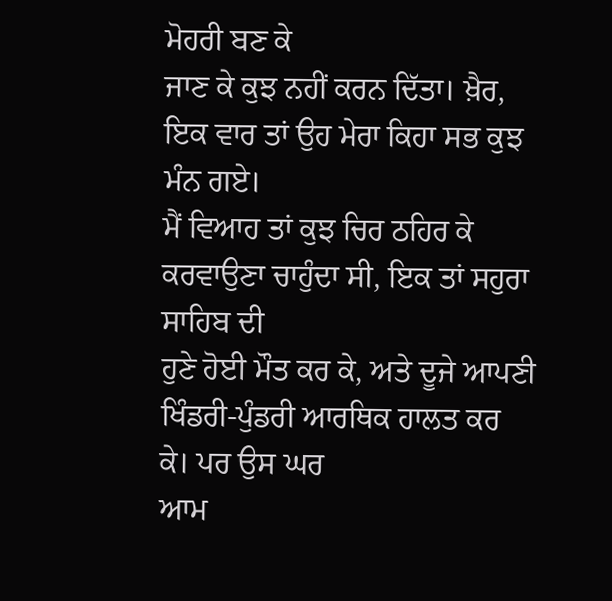ਮੋਹਰੀ ਬਣ ਕੇ
ਜਾਣ ਕੇ ਕੁਝ ਨਹੀਂ ਕਰਨ ਦਿੱਤਾ। ਖ਼ੈਰ, ਇਕ ਵਾਰ ਤਾਂ ਉਹ ਮੇਰਾ ਕਿਹਾ ਸਭ ਕੁਝ ਮੰਨ ਗਏ।
ਮੈਂ ਵਿਆਹ ਤਾਂ ਕੁਝ ਚਿਰ ਠਹਿਰ ਕੇ ਕਰਵਾਉਣਾ ਚਾਹੁੰਦਾ ਸੀ, ਇਕ ਤਾਂ ਸਹੁਰਾ ਸਾਹਿਬ ਦੀ
ਹੁਣੇ ਹੋਈ ਮੌਤ ਕਰ ਕੇ, ਅਤੇ ਦੂਜੇ ਆਪਣੀ ਖਿੰਡਰੀ-ਪੁੰਡਰੀ ਆਰਥਿਕ ਹਾਲਤ ਕਰ ਕੇ। ਪਰ ਉਸ ਘਰ
ਆਮ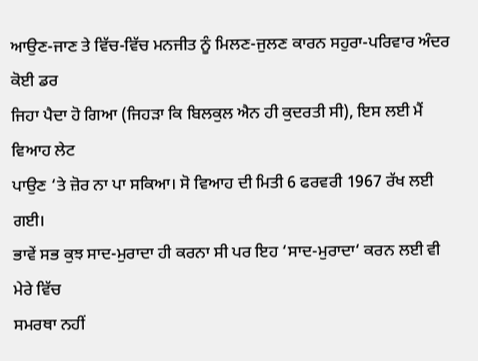ਆਉਣ-ਜਾਣ ਤੇ ਵਿੱਚ-ਵਿੱਚ ਮਨਜੀਤ ਨੂੰ ਮਿਲਣ-ਜੁਲਣ ਕਾਰਨ ਸਹੁਰਾ-ਪਰਿਵਾਰ ਅੰਦਰ ਕੋਈ ਡਰ
ਜਿਹਾ ਪੈਦਾ ਹੋ ਗਿਆ (ਜਿਹੜਾ ਕਿ ਬਿਲਕੁਲ ਐਨ ਹੀ ਕੁਦਰਤੀ ਸੀ), ਇਸ ਲਈ ਮੈਂ ਵਿਆਹ ਲੇਟ
ਪਾਉਣ ‘ਤੇ ਜ਼ੋਰ ਨਾ ਪਾ ਸਕਿਆ। ਸੋ ਵਿਆਹ ਦੀ ਮਿਤੀ 6 ਫਰਵਰੀ 1967 ਰੱਖ ਲਈ ਗਈ।
ਭਾਵੇਂ ਸਭ ਕੁਝ ਸਾਦ-ਮੁਰਾਦਾ ਹੀ ਕਰਨਾ ਸੀ ਪਰ ਇਹ ‘ਸਾਦ-ਮੁਰਾਦਾ‘ ਕਰਨ ਲਈ ਵੀ ਮੇਰੇ ਵਿੱਚ
ਸਮਰਥਾ ਨਹੀਂ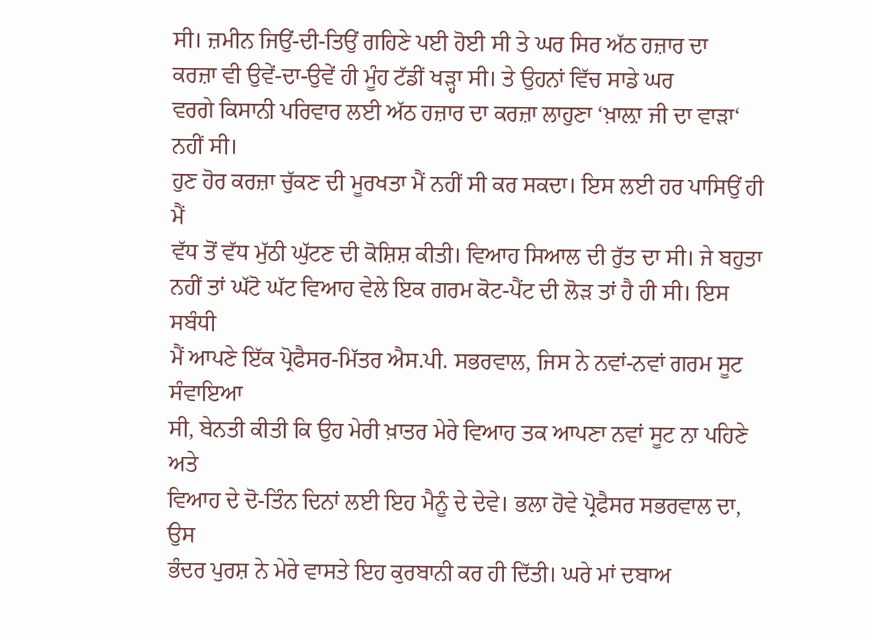ਸੀ। ਜ਼ਮੀਨ ਜਿਉਂ-ਦੀ-ਤਿਉਂ ਗਹਿਣੇ ਪਈ ਹੋਈ ਸੀ ਤੇ ਘਰ ਸਿਰ ਅੱਠ ਹਜ਼ਾਰ ਦਾ
ਕਰਜ਼ਾ ਵੀ ਉਵੇਂ-ਦਾ-ਉਵੇਂ ਹੀ ਮੂੰਹ ਟੱਡੀਂ ਖੜ੍ਹਾ ਸੀ। ਤੇ ਉਹਨਾਂ ਵਿੱਚ ਸਾਡੇ ਘਰ
ਵਰਗੇ ਕਿਸਾਨੀ ਪਰਿਵਾਰ ਲਈ ਅੱਠ ਹਜ਼ਾਰ ਦਾ ਕਰਜ਼ਾ ਲਾਹੁਣਾ ‘ਖ਼ਾਲ਼ਾ ਜੀ ਦਾ ਵਾੜਾ‘ ਨਹੀਂ ਸੀ।
ਹੁਣ ਹੋਰ ਕਰਜ਼ਾ ਚੁੱਕਣ ਦੀ ਮੂਰਖਤਾ ਮੈਂ ਨਹੀਂ ਸੀ ਕਰ ਸਕਦਾ। ਇਸ ਲਈ ਹਰ ਪਾਸਿਉਂ ਹੀ ਮੈਂ
ਵੱਧ ਤੋਂ ਵੱਧ ਮੁੱਠੀ ਘੁੱਟਣ ਦੀ ਕੋਸ਼ਿਸ਼ ਕੀਤੀ। ਵਿਆਹ ਸਿਆਲ ਦੀ ਰੁੱਤ ਦਾ ਸੀ। ਜੇ ਬਹੁਤਾ
ਨਹੀਂ ਤਾਂ ਘੱਟੋ ਘੱਟ ਵਿਆਹ ਵੇਲੇ ਇਕ ਗਰਮ ਕੋਟ-ਪੈਂਟ ਦੀ ਲੋੜ ਤਾਂ ਹੈ ਹੀ ਸੀ। ਇਸ ਸਬੰਧੀ
ਮੈਂ ਆਪਣੇ ਇੱਕ ਪ੍ਰੋਫੈਸਰ-ਮਿੱਤਰ ਐਸ.ਪੀ. ਸਭਰਵਾਲ, ਜਿਸ ਨੇ ਨਵਾਂ-ਨਵਾਂ ਗਰਮ ਸੂਟ ਸੰਵਾਇਆ
ਸੀ, ਬੇਨਤੀ ਕੀਤੀ ਕਿ ਉਹ ਮੇਰੀ ਖ਼ਾਤਰ ਮੇਰੇ ਵਿਆਹ ਤਕ ਆਪਣਾ ਨਵਾਂ ਸੂਟ ਨਾ ਪਹਿਣੇ ਅਤੇ
ਵਿਆਹ ਦੇ ਦੋ-ਤਿੰਨ ਦਿਨਾਂ ਲਈ ਇਹ ਮੈਨੂੰ ਦੇ ਦੇਵੇ। ਭਲਾ ਹੋਵੇ ਪ੍ਰੋਫੈਸਰ ਸਭਰਵਾਲ ਦਾ, ਉਸ
ਭੰਦਰ ਪੁਰਸ਼ ਨੇ ਮੇਰੇ ਵਾਸਤੇ ਇਹ ਕੁਰਬਾਨੀ ਕਰ ਹੀ ਦਿੱਤੀ। ਘਰੇ ਮਾਂ ਦਬਾਅ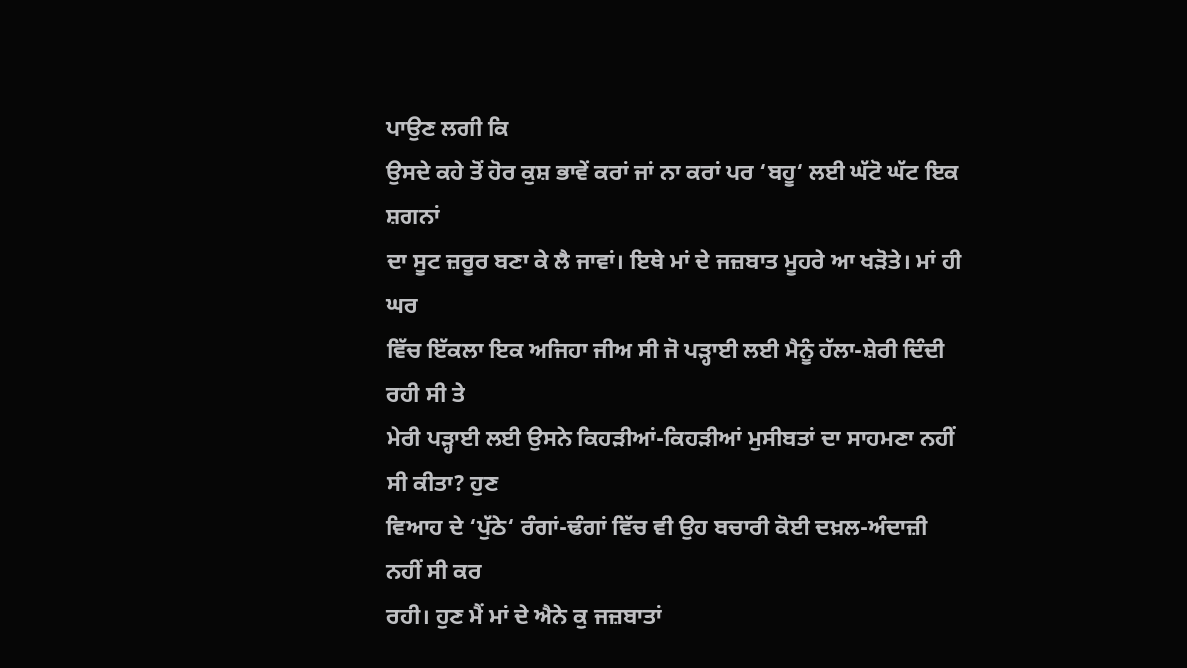ਪਾਉਣ ਲਗੀ ਕਿ
ਉਸਦੇ ਕਹੇ ਤੋਂ ਹੋਰ ਕੁਸ਼ ਭਾਵੇਂ ਕਰਾਂ ਜਾਂ ਨਾ ਕਰਾਂ ਪਰ ‘ਬਹੂ‘ ਲਈ ਘੱਟੋ ਘੱਟ ਇਕ ਸ਼ਗਨਾਂ
ਦਾ ਸੂਟ ਜ਼ਰੂਰ ਬਣਾ ਕੇ ਲੈ ਜਾਵਾਂ। ਇਥੇ ਮਾਂ ਦੇ ਜਜ਼ਬਾਤ ਮੂਹਰੇ ਆ ਖੜੋਤੇ। ਮਾਂ ਹੀ ਘਰ
ਵਿੱਚ ਇੱਕਲਾ ਇਕ ਅਜਿਹਾ ਜੀਅ ਸੀ ਜੋ ਪੜ੍ਹਾਈ ਲਈ ਮੈਨੂੰ ਹੱਲਾ-ਸ਼ੇਰੀ ਦਿੰਦੀ ਰਹੀ ਸੀ ਤੇ
ਮੇਰੀ ਪੜ੍ਹਾਈ ਲਈ ਉਸਨੇ ਕਿਹੜੀਆਂ-ਕਿਹੜੀਆਂ ਮੁਸੀਬਤਾਂ ਦਾ ਸਾਹਮਣਾ ਨਹੀਂ ਸੀ ਕੀਤਾ? ਹੁਣ
ਵਿਆਹ ਦੇ ‘ਪੁੱਠੇ‘ ਰੰਗਾਂ-ਢੰਗਾਂ ਵਿੱਚ ਵੀ ਉਹ ਬਚਾਰੀ ਕੋਈ ਦਖ਼ਲ-ਅੰਦਾਜ਼ੀ ਨਹੀਂ ਸੀ ਕਰ
ਰਹੀ। ਹੁਣ ਮੈਂ ਮਾਂ ਦੇ ਐਨੇ ਕੁ ਜਜ਼ਬਾਤਾਂ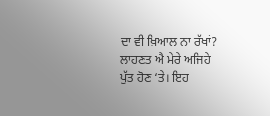ਦਾ ਵੀ ਖ਼ਿਆਲ ਨਾ ਰੱਖਾਂ? ਲਾਹਣਤ ਐ ਮੇਰੇ ਅਜਿਹੇ
ਪੁੱਤ ਹੋਣ ‘ਤੇ। ਇਹ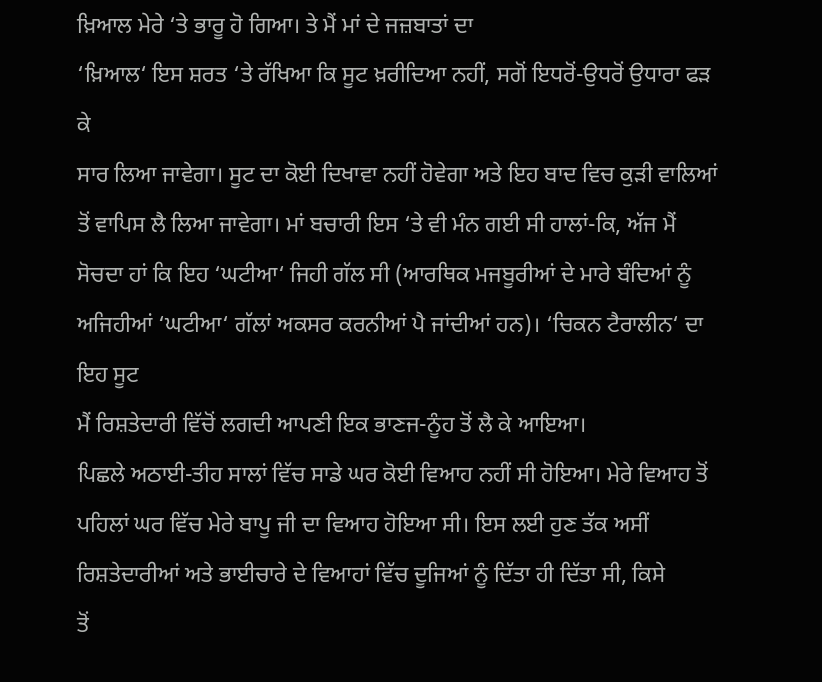ਖ਼ਿਆਲ ਮੇਰੇ ‘ਤੇ ਭਾਰੂ ਹੋ ਗਿਆ। ਤੇ ਮੈਂ ਮਾਂ ਦੇ ਜਜ਼ਬਾਤਾਂ ਦਾ
‘ਖ਼ਿਆਲ‘ ਇਸ ਸ਼ਰਤ ‘ਤੇ ਰੱਖਿਆ ਕਿ ਸੂਟ ਖ਼ਰੀਦਿਆ ਨਹੀਂ, ਸਗੋਂ ਇਧਰੋਂ-ਉਧਰੋਂ ਉਧਾਰਾ ਫੜ ਕੇ
ਸਾਰ ਲਿਆ ਜਾਵੇਗਾ। ਸੂਟ ਦਾ ਕੋਈ ਦਿਖਾਵਾ ਨਹੀਂ ਹੋਵੇਗਾ ਅਤੇ ਇਹ ਬਾਦ ਵਿਚ ਕੁੜੀ ਵਾਲਿਆਂ
ਤੋਂ ਵਾਪਿਸ ਲੈ ਲਿਆ ਜਾਵੇਗਾ। ਮਾਂ ਬਚਾਰੀ ਇਸ ‘ਤੇ ਵੀ ਮੰਨ ਗਈ ਸੀ ਹਾਲਾਂ-ਕਿ, ਅੱਜ ਮੈਂ
ਸੋਚਦਾ ਹਾਂ ਕਿ ਇਹ ‘ਘਟੀਆ‘ ਜਿਹੀ ਗੱਲ ਸੀ (ਆਰਥਿਕ ਮਜਬੂਰੀਆਂ ਦੇ ਮਾਰੇ ਬੰਦਿਆਂ ਨੂੰ
ਅਜਿਹੀਆਂ ‘ਘਟੀਆ‘ ਗੱਲਾਂ ਅਕਸਰ ਕਰਨੀਆਂ ਪੈ ਜਾਂਦੀਆਂ ਹਨ)। ‘ਚਿਕਨ ਟੈਰਾਲੀਨ‘ ਦਾ ਇਹ ਸੂਟ
ਮੈਂ ਰਿਸ਼ਤੇਦਾਰੀ ਵਿੱਚੋਂ ਲਗਦੀ ਆਪਣੀ ਇਕ ਭਾਣਜ-ਨੂੰਹ ਤੋਂ ਲੈ ਕੇ ਆਇਆ।
ਪਿਛਲੇ ਅਠਾਈ-ਤੀਹ ਸਾਲਾਂ ਵਿੱਚ ਸਾਡੇ ਘਰ ਕੋਈ ਵਿਆਹ ਨਹੀਂ ਸੀ ਹੋਇਆ। ਮੇਰੇ ਵਿਆਹ ਤੋਂ
ਪਹਿਲਾਂ ਘਰ ਵਿੱਚ ਮੇਰੇ ਬਾਪੂ ਜੀ ਦਾ ਵਿਆਹ ਹੋਇਆ ਸੀ। ਇਸ ਲਈ ਹੁਣ ਤੱਕ ਅਸੀਂ
ਰਿਸ਼ਤੇਦਾਰੀਆਂ ਅਤੇ ਭਾਈਚਾਰੇ ਦੇ ਵਿਆਹਾਂ ਵਿੱਚ ਦੂਜਿਆਂ ਨੂੰ ਦਿੱਤਾ ਹੀ ਦਿੱਤਾ ਸੀ, ਕਿਸੇ
ਤੋਂ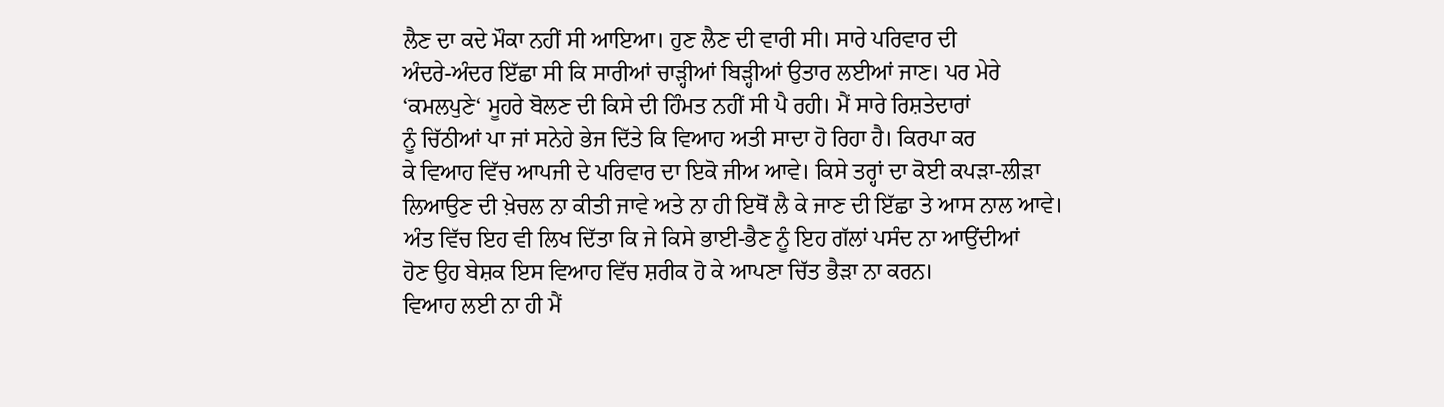ਲੈਣ ਦਾ ਕਦੇ ਮੌਕਾ ਨਹੀਂ ਸੀ ਆਇਆ। ਹੁਣ ਲੈਣ ਦੀ ਵਾਰੀ ਸੀ। ਸਾਰੇ ਪਰਿਵਾਰ ਦੀ
ਅੰਦਰੇ-ਅੰਦਰ ਇੱਛਾ ਸੀ ਕਿ ਸਾਰੀਆਂ ਚਾੜ੍ਹੀਆਂ ਬਿੜ੍ਹੀਆਂ ਉਤਾਰ ਲਈਆਂ ਜਾਣ। ਪਰ ਮੇਰੇ
‘ਕਮਲਪੁਣੇ‘ ਮੂਹਰੇ ਬੋਲਣ ਦੀ ਕਿਸੇ ਦੀ ਹਿੰਮਤ ਨਹੀਂ ਸੀ ਪੈ ਰਹੀ। ਮੈਂ ਸਾਰੇ ਰਿਸ਼ਤੇਦਾਰਾਂ
ਨੂੰ ਚਿੱਠੀਆਂ ਪਾ ਜਾਂ ਸਨੇਹੇ ਭੇਜ ਦਿੱਤੇ ਕਿ ਵਿਆਹ ਅਤੀ ਸਾਦਾ ਹੋ ਰਿਹਾ ਹੈ। ਕਿਰਪਾ ਕਰ
ਕੇ ਵਿਆਹ ਵਿੱਚ ਆਪਜੀ ਦੇ ਪਰਿਵਾਰ ਦਾ ਇਕੋ ਜੀਅ ਆਵੇ। ਕਿਸੇ ਤਰ੍ਹਾਂ ਦਾ ਕੋਈ ਕਪੜਾ-ਲੀੜਾ
ਲਿਆਉਣ ਦੀ ਖ਼ੇਚਲ ਨਾ ਕੀਤੀ ਜਾਵੇ ਅਤੇ ਨਾ ਹੀ ਇਥੋਂ ਲੈ ਕੇ ਜਾਣ ਦੀ ਇੱਛਾ ਤੇ ਆਸ ਨਾਲ ਆਵੇ।
ਅੰਤ ਵਿੱਚ ਇਹ ਵੀ ਲਿਖ ਦਿੱਤਾ ਕਿ ਜੇ ਕਿਸੇ ਭਾਈ-ਭੈਣ ਨੂੰ ਇਹ ਗੱਲਾਂ ਪਸੰਦ ਨਾ ਆਉਂਦੀਆਂ
ਹੋਣ ਉਹ ਬੇਸ਼ਕ ਇਸ ਵਿਆਹ ਵਿੱਚ ਸ਼ਰੀਕ ਹੋ ਕੇ ਆਪਣਾ ਚਿੱਤ ਭੈੜਾ ਨਾ ਕਰਨ।
ਵਿਆਹ ਲਈ ਨਾ ਹੀ ਮੈਂ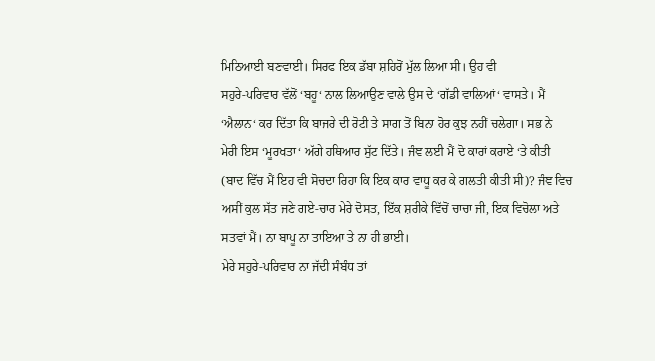ਮਿਠਿਆਈ ਬਣਵਾਈ। ਸਿਰਫ ਇਕ ਡੱਬਾ ਸ਼ਹਿਰੋਂ ਮੁੱਲ ਲਿਆ ਸੀ। ਉਹ ਵੀ
ਸਹੁਰੇ-ਪਰਿਵਾਰ ਵੱਲੋਂ ‘ਬਹੂ‘ ਨਾਲ ਲਿਆਉਣ ਵਾਲੇ ਉਸ ਦੇ ‘ਗੱਡੀ ਵਾਲਿਆਂ‘ ਵਾਸਤੇ। ਮੈਂ
‘ਐਲਾਨ‘ ਕਰ ਦਿੱਤਾ ਕਿ ਬਾਜਰੇ ਦੀ ਰੋਟੀ ਤੇ ਸਾਗ ਤੋਂ ਬਿਨਾ ਹੋਰ ਕੁਝ ਨਹੀਂ ਚਲੇਗਾ। ਸਭ ਨੇ
ਮੇਰੀ ਇਸ ‘ਮੂਰਖਤਾ‘ ਅੱਗੇ ਹਥਿਆਰ ਸੁੱਟ ਦਿੱਤੇ। ਜੰਞ ਲਈ ਮੈਂ ਦੋ ਕਾਰਾਂ ਕਰਾਏ ‘ਤੇ ਕੀਤੀ
(ਬਾਦ ਵਿੱਚ ਮੈਂ ਇਹ ਵੀ ਸੋਚਦਾ ਰਿਹਾ ਕਿ ਇਕ ਕਾਰ ਵਾਧੂ ਕਰ ਕੇ ਗਲਤੀ ਕੀਤੀ ਸੀ)? ਜੰਞ ਵਿਚ
ਅਸੀਂ ਕੁਲ ਸੱਤ ਜਣੇ ਗਏ-ਚਾਰ ਮੇਰੇ ਦੋਸਤ, ਇੱਕ ਸ਼ਰੀਕੇ ਵਿੱਚੋਂ ਚਾਚਾ ਜੀ, ਇਕ ਵਿਚੋਲਾ ਅਤੇ
ਸਤਵਾਂ ਮੈਂ। ਨਾ ਬਾਪੂ ਨਾ ਤਾਇਆ ਤੇ ਨਾ ਹੀ ਭਾਈ।
ਮੇਰੇ ਸਹੁਰੇ-ਪਰਿਵਾਰ ਨਾ ਜੱਦੀ ਸੰਬੰਧ ਤਾਂ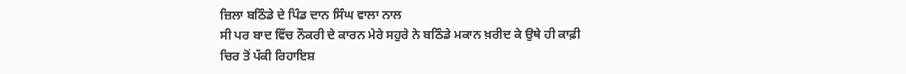ਜ਼ਿਲਾ ਬਠਿੰਡੇ ਦੇ ਪਿੰਡ ਦਾਨ ਸਿੰਘ ਵਾਲਾ ਨਾਲ
ਸੀ ਪਰ ਬਾਦ ਵਿੱਚ ਨੌਕਰੀ ਦੇ ਕਾਰਨ ਮੇਰੇ ਸਹੁਰੇ ਨੇ ਬਠਿੰਡੇ ਮਕਾਨ ਖ਼ਰੀਦ ਕੇ ਉਥੇ ਹੀ ਕਾਫ਼ੀ
ਚਿਰ ਤੋਂ ਪੱਕੀ ਰਿਹਾਇਸ਼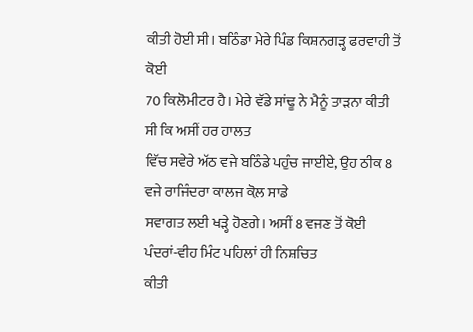ਕੀਤੀ ਹੋਈ ਸੀ। ਬਠਿੰਡਾ ਮੇਰੇ ਪਿੰਡ ਕਿਸ਼ਨਗੜ੍ਹ ਫਰਵਾਹੀ ਤੋਂ ਕੋਈ
70 ਕਿਲੋਮੀਟਰ ਹੈ। ਮੇਰੇ ਵੱਡੇ ਸਾਂਢੂ ਨੇ ਮੈਨੂੰ ਤਾੜਨਾ ਕੀਤੀ ਸੀ ਕਿ ਅਸੀਂ ਹਰ ਹਾਲਤ
ਵਿੱਚ ਸਵੇਰੇ ਅੱਠ ਵਜੇ ਬਠਿੰਡੇ ਪਹੁੰਚ ਜਾਈਏ, ਉਹ ਠੀਕ 8 ਵਜੇ ਰਾਜਿੰਦਰਾ ਕਾਲਜ ਕੋਲ਼ ਸਾਡੇ
ਸਵਾਗਤ ਲਈ ਖੜ੍ਹੇ ਹੋਣਗੇ। ਅਸੀਂ 8 ਵਜਣ ਤੋਂ ਕੋਈ ਪੰਦਰਾਂ-ਵੀਹ ਮਿੰਟ ਪਹਿਲਾਂ ਹੀ ਨਿਸ਼ਚਿਤ
ਕੀਤੀ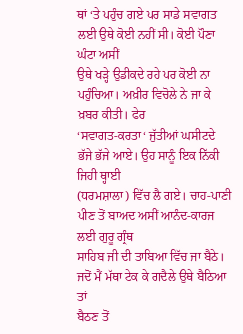ਥਾਂ ‘ਤੇ ਪਹੁੰਚ ਗਏ ਪਰ ਸਾਡੇ ਸਵਾਗਤ ਲਈ ਉਥੇ ਕੋਈ ਨਹੀਂ ਸੀ। ਕੋਈ ਪੌਣਾ ਘੰਟਾ ਅਸੀਂ
ਉਥੇ ਖੜ੍ਹੇ ਉਡੀਕਦੇ ਰਹੇ ਪਰ ਕੋਈ ਨਾ ਪਹੁੰਚਿਆ। ਅਖ਼ੀਰ ਵਿਚੋਲੇ ਨੇ ਜਾ ਕੇ ਖ਼ਬਰ ਕੀਤੀ। ਫੇਰ
‘ਸਵਾਗਤ-ਕਰਤਾ‘ ਜੁੱਤੀਆਂ ਘਸੀਟਦੇ ਭੱਜੇ ਭੱਜੇ ਆਏ। ਉਹ ਸਾਨੂੰ ਇਕ ਨਿੱਕੀ ਜਿਹੀ ਥ੍ਹਾਈ
(ਧਰਮਸ਼ਾਲਾ) ਵਿੱਚ ਲੈ ਗਏ। ਚਾਹ-ਪਾਣੀ ਪੀਣ ਤੋਂ ਬਾਅਦ ਅਸੀਂ ਆਨੰਦ-ਕਾਰਜ ਲਈ ਗੁਰੂ ਗ੍ਰੰਥ
ਸਾਹਿਬ ਜੀ ਦੀ ਤਾਬਿਆ ਵਿੱਚ ਜਾ ਬੈਠੇ। ਜਦੋਂ ਮੈਂ ਮੱਥਾ ਟੇਕ ਕੇ ਗਦੈਲੇ ਉਥੇ ਬੈਠਿਆ ਤਾਂ
ਬੈਠਣ ਤੋਂ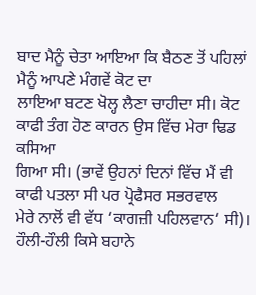ਬਾਦ ਮੈਨੂੰ ਚੇਤਾ ਆਇਆ ਕਿ ਬੈਠਣ ਤੋਂ ਪਹਿਲਾਂ ਮੈਨੂੰ ਆਪਣੇ ਮੰਗਵੇਂ ਕੋਟ ਦਾ
ਲਾਇਆ ਬਟਣ ਖੋਲ੍ਹ ਲੈਣਾ ਚਾਹੀਦਾ ਸੀ। ਕੋਟ ਕਾਫੀ ਤੰਗ ਹੋਣ ਕਾਰਨ ਉਸ ਵਿੱਚ ਮੇਰਾ ਢਿਡ ਕਸਿਆ
ਗਿਆ ਸੀ। (ਭਾਵੇਂ ਉਹਨਾਂ ਦਿਨਾਂ ਵਿੱਚ ਮੈਂ ਵੀ ਕਾਫੀ ਪਤਲਾ ਸੀ ਪਰ ਪ੍ਰੋਫੈਸਰ ਸਭਰਵਾਲ
ਮੇਰੇ ਨਾਲੋਂ ਵੀ ਵੱਧ ‘ਕਾਗਜ਼ੀ ਪਹਿਲਵਾਨ‘ ਸੀ)। ਹੌਲੀ-ਹੌਲੀ ਕਿਸੇ ਬਹਾਨੇ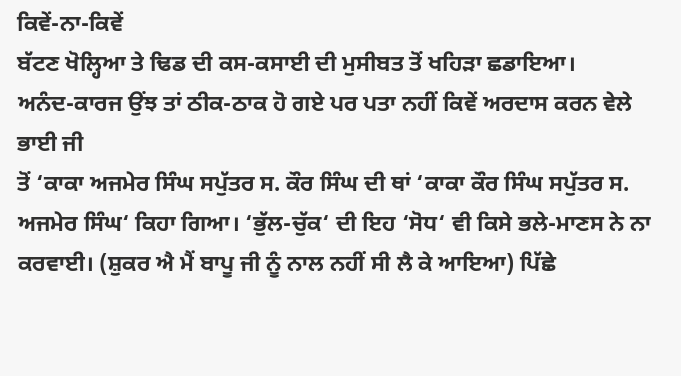ਕਿਵੇਂ-ਨਾ-ਕਿਵੇਂ
ਬੱਟਣ ਖੋਲ੍ਹਿਆ ਤੇ ਢਿਡ ਦੀ ਕਸ-ਕਸਾਈ ਦੀ ਮੁਸੀਬਤ ਤੋਂ ਖਹਿੜਾ ਛਡਾਇਆ।
ਅਨੰਦ-ਕਾਰਜ ਉਂਝ ਤਾਂ ਠੀਕ-ਠਾਕ ਹੋ ਗਏ ਪਰ ਪਤਾ ਨਹੀਂ ਕਿਵੇਂ ਅਰਦਾਸ ਕਰਨ ਵੇਲੇ ਭਾਈ ਜੀ
ਤੋਂ ‘ਕਾਕਾ ਅਜਮੇਰ ਸਿੰਘ ਸਪੁੱਤਰ ਸ. ਕੌਰ ਸਿੰਘ ਦੀ ਥਾਂ ‘ਕਾਕਾ ਕੌਰ ਸਿੰਘ ਸਪੁੱਤਰ ਸ.
ਅਜਮੇਰ ਸਿੰਘ‘ ਕਿਹਾ ਗਿਆ। ‘ਭੁੱਲ-ਚੁੱਕ‘ ਦੀ ਇਹ ‘ਸੋਧ‘ ਵੀ ਕਿਸੇ ਭਲੇ-ਮਾਣਸ ਨੇ ਨਾ
ਕਰਵਾਈ। (ਸ਼ੁਕਰ ਐ ਮੈਂ ਬਾਪੂ ਜੀ ਨੂੰ ਨਾਲ ਨਹੀਂ ਸੀ ਲੈ ਕੇ ਆਇਆ) ਪਿੱਛੇ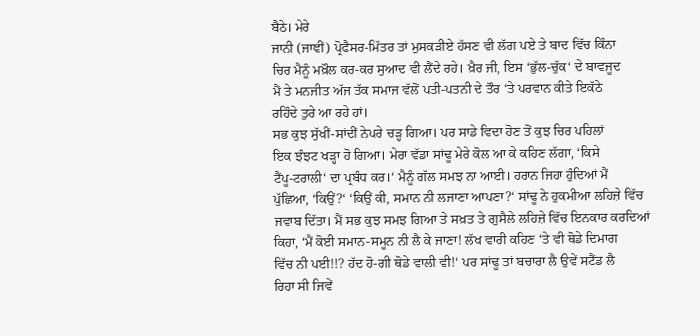ਬੈਠੇ। ਮੇਰੇ
ਜਾਨੀ (ਜਾਞੀਂ) ਪ੍ਰੋਫੈਸਰ-ਮਿੱਤਰ ਤਾਂ ਮੁਸਕੜੀਏ ਹੱਸਣ ਵੀ ਲੱਗ ਪਏ ਤੇ ਬਾਦ ਵਿੱਚ ਕਿੰਨਾ
ਚਿਰ ਮੈਨੂੰ ਮਖ਼ੌਲ ਕਰ-ਕਰ ਸੁਆਦ ਵੀ ਲੈਂਦੇ ਰਹੇ। ਖ਼ੈਰ ਜੀ, ਇਸ ‘ਭੁੱਲ-ਚੁੱਕ‘ ਦੇ ਬਾਵਜੂਦ
ਮੈਂ ਤੇ ਮਨਜੀਤ ਅੱਜ ਤੱਕ ਸਮਾਜ ਵੱਲੋਂ ਪਤੀ-ਪਤਨੀ ਦੇ ਤੌਰ ‘ਤੇ ਪਰਵਾਨ ਕੀਤੇ ਇਕੱਠੇ
ਰਹਿੰਦੇ ਤੁਰੇ ਆ ਰਹੇ ਹਾਂ।
ਸਭ ਕੁਝ ਸੁੱਖੀਂ-ਸਾਂਦੀਂ ਨੇਪਰੇ ਚੜ੍ਹ ਗਿਆ। ਪਰ ਸਾਡੇ ਵਿਦਾ ਹੋਣ ਤੋਂ ਕੁਝ ਚਿਰ ਪਹਿਲਾਂ
ਇਕ ਝੰਝਟ ਖੜ੍ਹਾ ਹੋ ਗਿਆ। ਮੇਰਾ ਵੱਡਾ ਸਾਂਢੂ ਮੇਰੇ ਕੋਲ ਆ ਕੇ ਕਹਿਣ ਲੱਗਾ, ‘ਕਿਸੇ
ਟੈਂਪੂ-ਟਰਾਲੀ‘ ਦਾ ਪ੍ਰਬੰਧ ਕਰ।‘ ਮੈਨੂੰ ਗੱਲ ਸਮਝ ਨਾ ਆਈ। ਹਰਾਨ ਜਿਹਾ ਹੁੰਦਿਆਂ ਮੈਂ
ਪੁੱਛਿਆ, ‘ਕਿਉਂ?‘ ‘ਕਿਉਂ ਕੀ, ਸਮਾਨ ਨੀ ਲਜਾਣਾ ਆਪਣਾ?‘ ਸਾਂਢੂ ਨੇ ਹੁਕਮੀਆ ਲਹਿਜ਼ੇ ਵਿੱਚ
ਜਵਾਬ ਦਿੱਤਾ। ਮੈਂ ਸਭ ਕੁਝ ਸਮਝ ਗਿਆ ਤੇ ਸਖ਼ਤ ਤੇ ਗੁਸੈਲੇ ਲਹਿਜ਼ੇ ਵਿੱਚ ਇਨਕਾਰ ਕਰਦਿਆਂ
ਕਿਹਾ, ‘ਮੈਂ ਕੋਈ ਸਮਾਨ-ਸਮੂਨ ਨੀ ਲੈ ਕੇ ਜਾਣਾ! ਲੱਖ ਵਾਰੀ ਕਹਿਣ ‘ਤੇ ਵੀ ਥੋਡੇ ਦਿਮਾਗ
ਵਿੱਚ ਨੀ ਪਈ!!? ਹੱਦ ਹੋ-ਗੀ ਥੋਡੇ ਵਾਲੀ ਵੀ!‘ ਪਰ ਸਾਂਢੂ ਤਾਂ ਬਚਾਰਾ ਲੈ ਉਵੇਂ ਸਟੈਂਡ ਲੈ
ਰਿਹਾ ਸੀ ਜਿਵੇਂ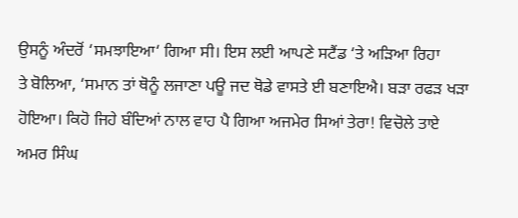ਉਸਨੂੰ ਅੰਦਰੋਂ ‘ਸਮਝਾਇਆ‘ ਗਿਆ ਸੀ। ਇਸ ਲਈ ਆਪਣੇ ਸਟੈਂਡ ‘ਤੇ ਅੜਿਆ ਰਿਹਾ
ਤੇ ਬੋਲਿਆ, ‘ਸਮਾਨ ਤਾਂ ਥੋਨੂੰ ਲਜਾਣਾ ਪਊ ਜਦ ਥੋਡੇ ਵਾਸਤੇ ਈ ਬਣਾਇਐ। ਬੜਾ ਰਫੜ ਖੜਾ
ਹੋਇਆ। ਕਿਹੋ ਜਿਹੇ ਬੰਦਿਆਂ ਨਾਲ ਵਾਹ ਪੈ ਗਿਆ ਅਜਮੇਰ ਸਿਆਂ ਤੇਰਾ! ਵਿਚੋਲੇ ਤਾਏ ਅਮਰ ਸਿੰਘ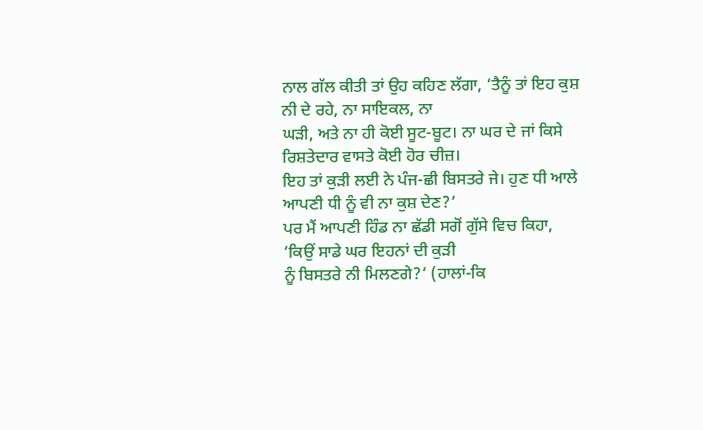ਨਾਲ ਗੱਲ ਕੀਤੀ ਤਾਂ ਉਹ ਕਹਿਣ ਲੱਗਾ, ‘ਤੈਨੂੰ ਤਾਂ ਇਹ ਕੁਸ਼ ਨੀ ਦੇ ਰਹੇ, ਨਾ ਸਾਇਕਲ, ਨਾ
ਘੜੀ, ਅਤੇ ਨਾ ਹੀ ਕੋਈ ਸੂਟ-ਬੂਟ। ਨਾ ਘਰ ਦੇ ਜਾਂ ਕਿਸੇ ਰਿਸ਼ਤੇਦਾਰ ਵਾਸਤੇ ਕੋਈ ਹੋਰ ਚੀਜ਼।
ਇਹ ਤਾਂ ਕੁੜੀ ਲਈ ਨੇ ਪੰਜ-ਛੀ ਬਿਸਤਰੇ ਜੇ। ਹੁਣ ਧੀ ਆਲੇ ਆਪਣੀ ਧੀ ਨੂੰ ਵੀ ਨਾ ਕੁਸ਼ ਦੇਣ?‘
ਪਰ ਮੈਂ ਆਪਣੀ ਹਿੰਡ ਨਾ ਛੱਡੀ ਸਗੋਂ ਗੁੱਸੇ ਵਿਚ ਕਿਹਾ, ‘ਕਿਉਂ ਸਾਡੇ ਘਰ ਇਹਨਾਂ ਦੀ ਕੁੜੀ
ਨੂੰ ਬਿਸਤਰੇ ਨੀ ਮਿਲਣਗੇ?‘ (ਹਾਲਾਂ-ਕਿ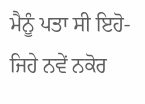ਮੈਨੂੰ ਪਤਾ ਸੀ ਇਹੋ-ਜਿਹੇ ਨਵੇਂ ਨਕੋਰ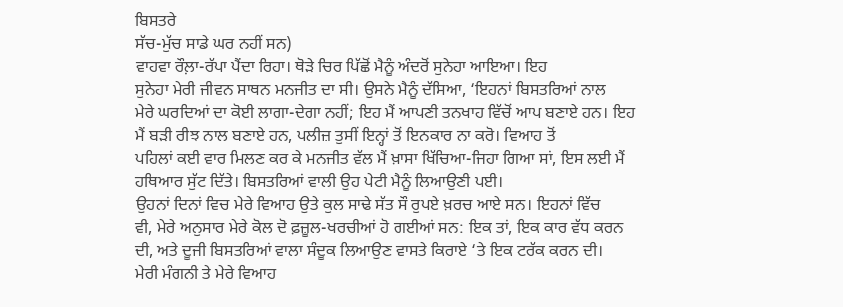ਬਿਸਤਰੇ
ਸੱਚ-ਮੁੱਚ ਸਾਡੇ ਘਰ ਨਹੀਂ ਸਨ)
ਵਾਹਵਾ ਰੌਲ਼ਾ-ਰੱਪਾ ਪੈਂਦਾ ਰਿਹਾ। ਥੋੜੇ ਚਿਰ ਪਿੱਛੋਂ ਮੈਨੂੰ ਅੰਦਰੋਂ ਸੁਨੇਹਾ ਆਇਆ। ਇਹ
ਸੁਨੇਹਾ ਮੇਰੀ ਜੀਵਨ ਸਾਥਨ ਮਨਜੀਤ ਦਾ ਸੀ। ਉਸਨੇ ਮੈਨੂੰ ਦੱਸਿਆ, ‘ਇਹਨਾਂ ਬਿਸਤਰਿਆਂ ਨਾਲ
ਮੇਰੇ ਘਰਦਿਆਂ ਦਾ ਕੋਈ ਲਾਗਾ-ਦੇਗਾ ਨਹੀਂ; ਇਹ ਮੈਂ ਆਪਣੀ ਤਨਖਾਹ ਵਿੱਚੋਂ ਆਪ ਬਣਾਏ ਹਨ। ਇਹ
ਮੈਂ ਬੜੀ ਰੀਝ ਨਾਲ ਬਣਾਏ ਹਨ, ਪਲੀਜ਼ ਤੁਸੀਂ ਇਨ੍ਹਾਂ ਤੋਂ ਇਨਕਾਰ ਨਾ ਕਰੋ। ਵਿਆਹ ਤੋਂ
ਪਹਿਲਾਂ ਕਈ ਵਾਰ ਮਿਲਣ ਕਰ ਕੇ ਮਨਜੀਤ ਵੱਲ ਮੈਂ ਖ਼ਾਸਾ ਖਿੱਚਿਆ-ਜਿਹਾ ਗਿਆ ਸਾਂ, ਇਸ ਲਈ ਮੈਂ
ਹਥਿਆਰ ਸੁੱਟ ਦਿੱਤੇ। ਬਿਸਤਰਿਆਂ ਵਾਲੀ ਉਹ ਪੇਟੀ ਮੈਨੂੰ ਲਿਆਉਣੀ ਪਈ।
ਉਹਨਾਂ ਦਿਨਾਂ ਵਿਚ ਮੇਰੇ ਵਿਆਹ ਉਤੇ ਕੁਲ ਸਾਢੇ ਸੱਤ ਸੌ ਰੁਪਏ ਖ਼ਰਚ ਆਏ ਸਨ। ਇਹਨਾਂ ਵਿੱਚ
ਵੀ, ਮੇਰੇ ਅਨੁਸਾਰ ਮੇਰੇ ਕੋਲ ਦੋ ਫ਼ਜ਼ੂਲ-ਖਰਚੀਆਂ ਹੋ ਗਈਆਂ ਸਨ: ਇਕ ਤਾਂ, ਇਕ ਕਾਰ ਵੱਧ ਕਰਨ
ਦੀ, ਅਤੇ ਦੂਜੀ ਬਿਸਤਰਿਆਂ ਵਾਲਾ ਸੰਦੂਕ ਲਿਆਉਣ ਵਾਸਤੇ ਕਿਰਾਏ ‘ਤੇ ਇਕ ਟਰੱਕ ਕਰਨ ਦੀ।
ਮੇਰੀ ਮੰਗਨੀ ਤੇ ਮੇਰੇ ਵਿਆਹ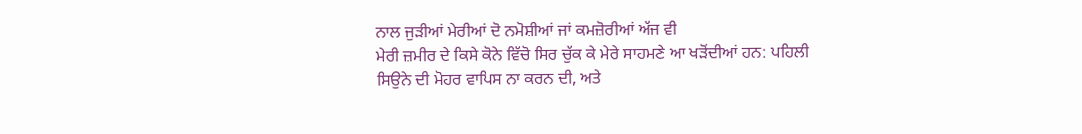ਨਾਲ ਜੁੜੀਆਂ ਮੇਰੀਆਂ ਦੋ ਨਮੋਸ਼ੀਆਂ ਜਾਂ ਕਮਜ਼ੋਰੀਆਂ ਅੱਜ ਵੀ
ਮੇਰੀ ਜ਼ਮੀਰ ਦੇ ਕਿਸੇ ਕੋਨੇ ਵਿੱਚੋ ਸਿਰ ਚੁੱਕ ਕੇ ਮੇਰੇ ਸਾਹਮਣੇ ਆ ਖੜੋਂਦੀਆਂ ਹਨ: ਪਹਿਲੀ
ਸਿਉਨੇ ਦੀ ਮੋਹਰ ਵਾਪਿਸ ਨਾ ਕਰਨ ਦੀ, ਅਤੇ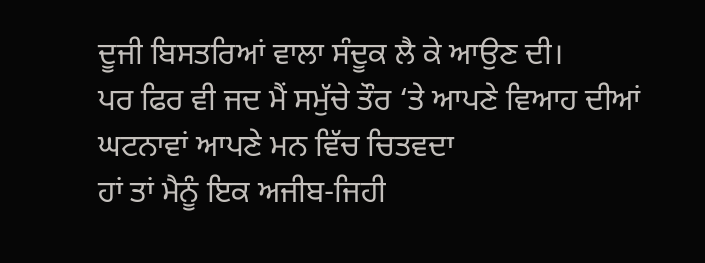ਦੂਜੀ ਬਿਸਤਰਿਆਂ ਵਾਲਾ ਸੰਦੂਕ ਲੈ ਕੇ ਆਉਣ ਦੀ।
ਪਰ ਫਿਰ ਵੀ ਜਦ ਮੈਂ ਸਮੁੱਚੇ ਤੌਰ ‘ਤੇ ਆਪਣੇ ਵਿਆਹ ਦੀਆਂ ਘਟਨਾਵਾਂ ਆਪਣੇ ਮਨ ਵਿੱਚ ਚਿਤਵਦਾ
ਹਾਂ ਤਾਂ ਮੈਨੂੰ ਇਕ ਅਜੀਬ-ਜਿਹੀ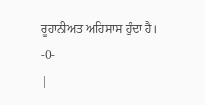ਰੂਹਾਨੀਅਤ ਅਹਿਸਾਸ ਹੁੰਦਾ ਹੈ।
-0-
|